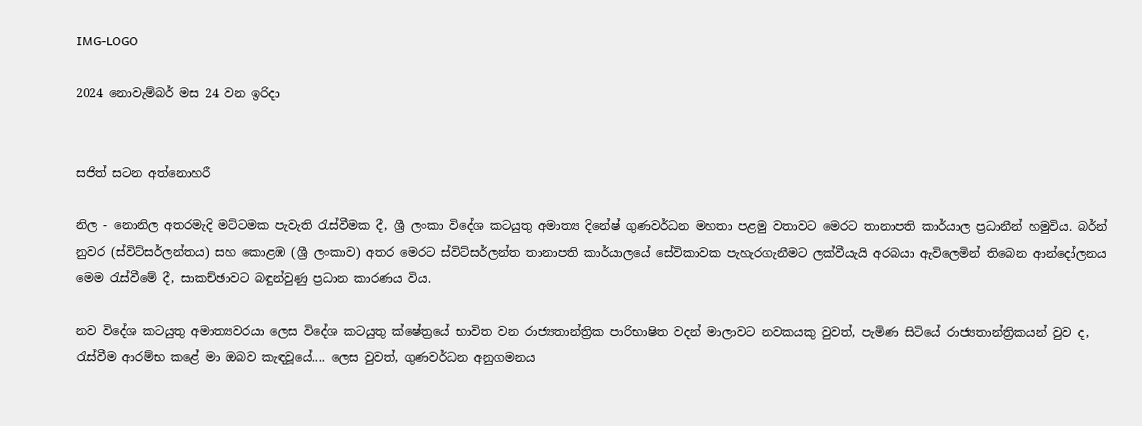IMG-LOGO

2024 නොවැම්බර් මස 24 වන ඉරිදා


සජිත් සටන අත්නොහරී

නිල - නොනිල අතරමැදි මට්ටමක පැවැති රැස්වීමක දී, ශ්‍රී ලංකා විදේශ කටයුතු අමාත්‍ය දිනේෂ් ගුණවර්ධන මහතා පළමු වතාවට මෙරට තානාපති කාර්යාල ප්‍රධානීන් හමුවිය. බර්න් නුවර (ස්විට්සර්ලන්තය) සහ කොළඹ (ශ්‍රී ලංකාව) අතර මෙරට ස්විට්සර්ලන්ත තානාපති කාර්යාලයේ සේවිකාවක පැහැරගැනීමට ලක්වීයැයි අරබයා ඇවිලෙමින් තිබෙන ආන්දෝලනය මෙම රැස්වීමේ දී, සාකච්ඡාවට බඳුන්වුණු ප්‍රධාන කාරණය විය.

නව විදේශ කටයුතු අමාත්‍යවරයා ලෙස විදේශ කටයුතු ක්ෂේත්‍රයේ භාවිත වන රාජ්‍යතාන්ත්‍රික පාරිභාෂිත වදන් මාලාවට නවකයකු වුවත්, පැමිණ සිටියේ රාජ්‍යතාන්ත්‍රිකයන් වුව ද, රැස්වීම ආරම්භ කළේ මා ඔබව කැඳවූයේ.... ලෙස වුවත්, ගුණවර්ධන අනුගමනය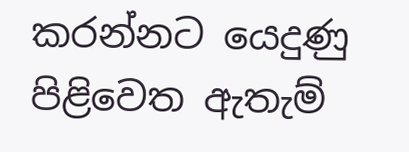කරන්නට යෙදුණු පිළිවෙත ඇතැම්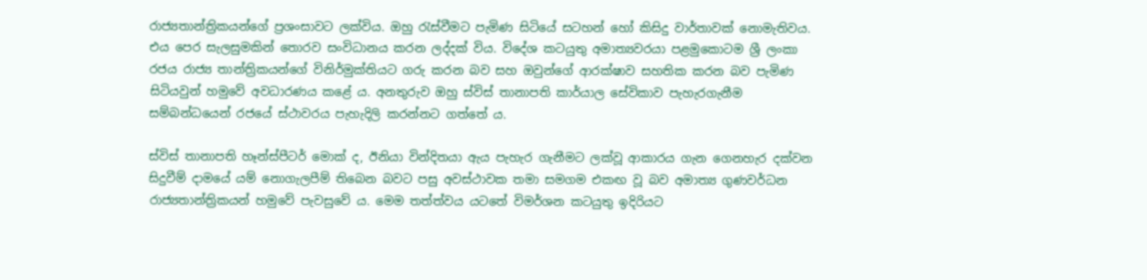රාජ්‍යතාන්ත්‍රිකයන්ගේ ප්‍රශංසාවට ලක්විය. ඔහු රැස්වීමට පැමිණ සිටියේ සටහන් හෝ කිසිදු වාර්තාවක් නොමැතිවය. එය පෙර සැලසුමකින් තොරව සංවිධානය කරන ලද්දක් විය. විදේශ කටයුතු අමාත්‍යවරයා පළමුකොටම ශ්‍රී ලංකා රජය රාජ්‍ය තාන්ත්‍රිකයන්ගේ විනිර්මුක්තියට ගරු කරන බව සහ ඔවුන්ගේ ආරක්ෂාව සහතික කරන බව පැමිණ සිටියවුන් හමුවේ අවධාරණය කළේ ය. අනතුරුව ඔහු ස්විස් තානාපති කාර්යාල සේවිකාව පැහැරගැනීම සම්බන්ධයෙන් රජයේ ස්ථාවරය පැහැදිලි කරන්නට ගත්තේ ය.

ස්විස් තානාපති හෑන්ස්පීටර් මොක් ද, ඊනියා වින්දිතයා ඇය පැහැර ගැනීමට ලක්වූ ආකාරය ගැන ගෙනහැර දක්වන සිදුවීම් දාමයේ යම් නොගැලපීම් තිබෙන බවට පසු අවස්ථාවක තමා සමගම එකඟ වූ බව අමාත්‍ය ගුණවර්ධන රාජ්‍යතාන්ත්‍රිකයන් හමුවේ පැවසුවේ ය. මෙම තත්ත්වය යටතේ විමර්ශන කටයුතු ඉදිරියට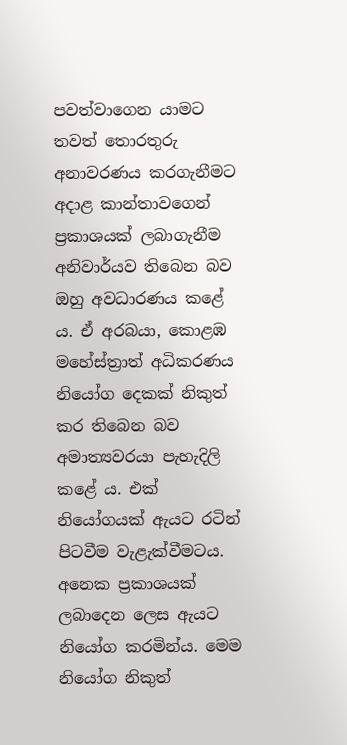පවත්වාගෙන යාමට තවත් තොරතුරු අනාවරණය කරගැනීමට අදාළ කාන්තාවගෙන් ප්‍රකාශයක් ලබාගැනීම අනිවාර්යව තිබෙන බව ඔහු අවධාරණය කළේ ය. ඒ අරබයා, කොළඹ මහේස්ත්‍රාත් අධිකරණය නියෝග දෙකක් නිකුත් කර තිබෙන බව අමාත්‍යවරයා පැහැදිලි කළේ ය. එක් නියෝගයක් ඇයට රටින් පිටවීම වැළැක්වීමටය. අනෙක ප්‍රකාශයක් ලබාදෙන ලෙස ඇයට නියෝග කරමින්ය. මෙම නියෝග නිකුත්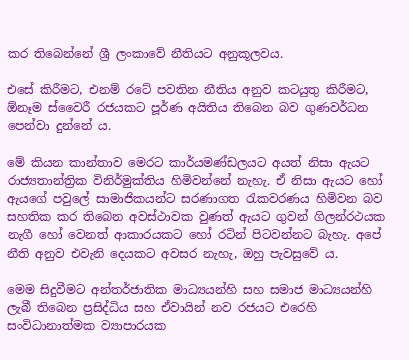කර තිබෙන්නේ ශ්‍රී ලංකාවේ නීතියට අනුකූලවය.

එසේ කිරීමට, එනම් රටේ පවතින නීතිය අනුව කටයුතු කිරීමට, ඕනෑම ස්වෛරී රජයකට පූර්ණ අයිතිය තිබෙන බව ගුණවර්ධන පෙන්වා දුන්නේ ය.

මේ කියන කාන්තාව මෙරට කාර්යමණ්ඩලයට අයත් නිසා ඇයට රාජ්‍යතාන්ත්‍රික විනිර්මුක්තිය හිමිවන්නේ නැහැ. ඒ නිසා ඇයට හෝ ඇයගේ පවුලේ සාමාජිකයන්ට සරණාගත රැකවරණය හිමිවන බව සහතික කර තිබෙන අවස්ථාවක වුණත් ඇයට ගුවන් ගිලන්රථයක නැගී හෝ වෙනත් ආකාරයකට හෝ රටින් පිටවන්නට බැහැ. අපේ නීති අනුව එවැනි දෙයකට අවසර නැහැ, ඔහු පැවසුවේ ය.

මෙම සිදුවීමට අන්තර්ජාතික මාධ්‍යයන්හි සහ සමාජ මාධ්‍යයන්හි ලැබී තිබෙන ප්‍රසිද්ධිය සහ ඒවායින් නව රජයට එරෙහි සංවිධානාත්මක ව්‍යාපාරයක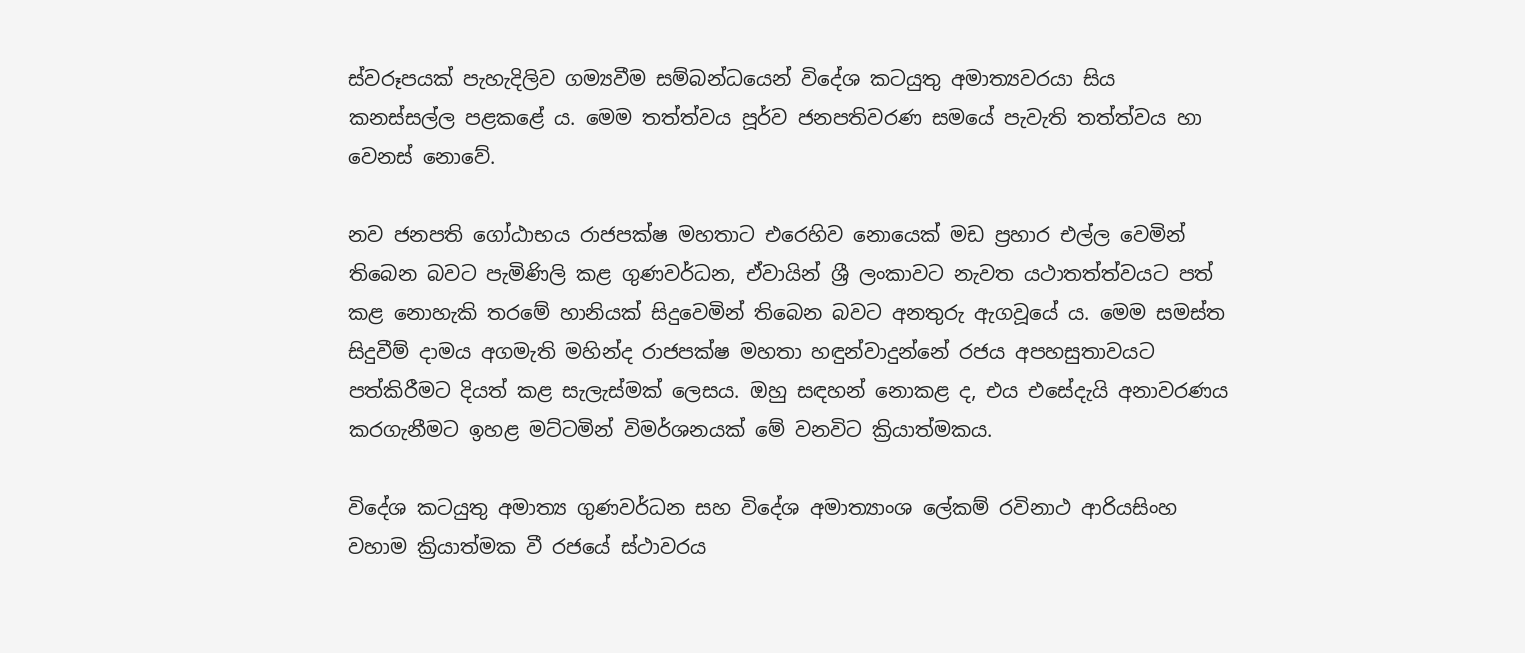ස්වරූපයක් පැහැදිලිව ගම්‍යවීම සම්බන්ධයෙන් විදේශ කටයුතු අමාත්‍යවරයා සිය කනස්සල්ල පළකළේ ය. මෙම තත්ත්වය පූර්ව ජනපතිවරණ සමයේ පැවැති තත්ත්වය හා වෙනස් නොවේ.

නව ජනපති ගෝඨාභය රාජපක්ෂ මහතාට එරෙහිව නොයෙක් මඩ ප්‍රහාර එල්ල වෙමින් තිබෙන බවට පැමිණිලි කළ ගුණවර්ධන, ඒවායින් ශ්‍රී ලංකාවට නැවත යථාතත්ත්වයට පත් කළ නොහැකි තරමේ හානියක් සිදුවෙමින් තිබෙන බවට අනතුරු ඇගවූයේ ය. මෙම සමස්ත සිදුවීම් දාමය අගමැති මහින්ද රාජපක්ෂ මහතා හඳුන්වාදුන්නේ රජය අපහසුතාවයට පත්කිරීමට දියත් කළ සැලැස්මක් ලෙසය. ඔහු සඳහන් නොකළ ද, එය එසේදැයි අනාවරණය කරගැනීමට ඉහළ මට්ටමින් විමර්ශනයක් මේ වනවිට ක්‍රියාත්මකය.

විදේශ කටයුතු අමාත්‍ය ගුණවර්ධන සහ විදේශ අමාත්‍යාංශ ලේකම් රවිනාථ ආරියසිංහ වහාම ක්‍රියාත්මක වී රජයේ ස්ථාවරය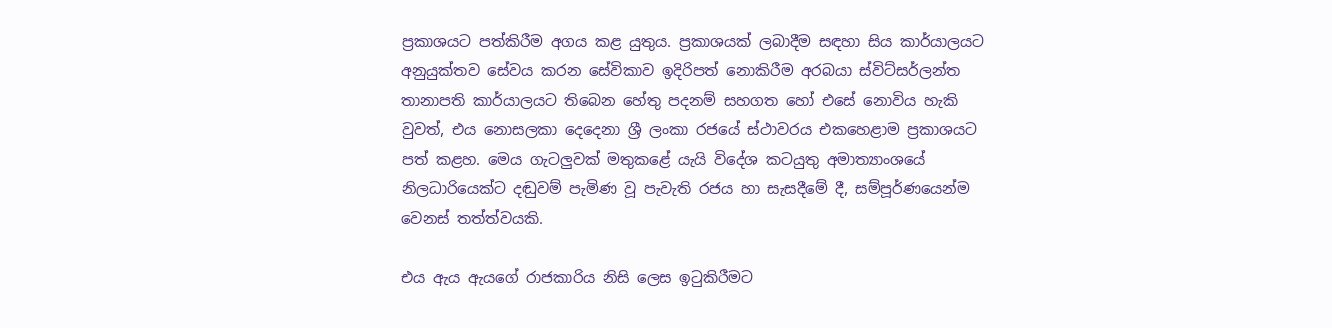ප්‍රකාශයට පත්කිරීම අගය කළ යුතුය. ප්‍රකාශයක් ලබාදීම සඳහා සිය කාර්යාලයට අනුයුක්තව සේවය කරන සේවිකාව ඉදිරිපත් නොකිරීම අරබයා ස්විට්සර්ලන්ත තානාපති කාර්යාලයට තිබෙන හේතු පදනම් සහගත හෝ එසේ නොවිය හැකි වුවත්, එය නොසලකා දෙදෙනා ශ්‍රී ලංකා රජයේ ස්ථාවරය එකහෙළාම ප්‍රකාශයට පත් කළහ. මෙය ගැටලුවක් මතුකළේ යැයි විදේශ කටයුතු අමාත්‍යාංශයේ නිලධාරියෙක්ට දඬුවම් පැමිණ වූ පැවැති රජය හා සැසදීමේ දී, සම්පූර්ණයෙන්ම වෙනස් තත්ත්වයකි.

එය ඇය ඇයගේ රාජකාරිය නිසි ලෙස ඉටුකිරීමට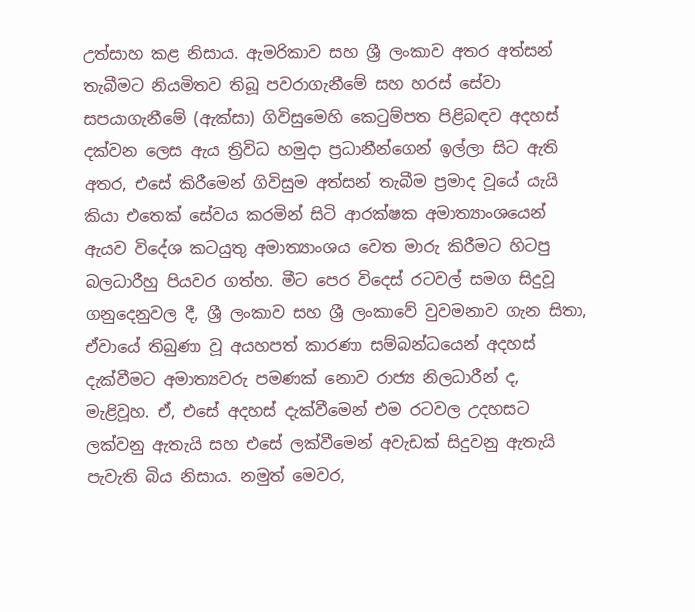උත්සාහ කළ නිසාය. ඇමරිකාව සහ ශ්‍රී ලංකාව අතර අත්සන් තැබීමට නියමිතව තිබූ පවරාගැනීමේ සහ හරස් සේවා සපයාගැනීමේ (ඇක්සා) ගිවිසුමෙහි කෙටුම්පත පිළිබඳව අදහස් දක්වන ලෙස ඇය ත්‍රිවිධ හමුදා ප්‍රධානීන්ගෙන් ඉල්ලා සිට ඇති අතර, එසේ කිරීමෙන් ගිවිසුම අත්සන් තැබීම ප්‍රමාද වූයේ යැයි කියා එතෙක් සේවය කරමින් සිටි ආරක්ෂක අමාත්‍යාංශයෙන් ඇයව විදේශ කටයුතු අමාත්‍යාංශය වෙත මාරු කිරීමට හිටපු බලධාරීහු පියවර ගත්හ. මීට පෙර විදෙස් රටවල් සමග සිදුවූ ගනුදෙනුවල දී, ශ්‍රී ලංකාව සහ ශ්‍රී ලංකාවේ වුවමනාව ගැන සිතා, ඒවායේ තිබුණා වූ අයහපත් කාරණා සම්බන්ධයෙන් අදහස් දැක්වීමට අමාත්‍යවරු පමණක් නොව රාජ්‍ය නිලධාරීන් ද, මැළිවූහ. ඒ, එසේ අදහස් දැක්වීමෙන් එම රටවල උදහසට ලක්වනු ඇතැයි සහ එසේ ලක්වීමෙන් අවැඩක් සිදුවනු ඇතැයි පැවැති බිය නිසාය. නමුත් මෙවර,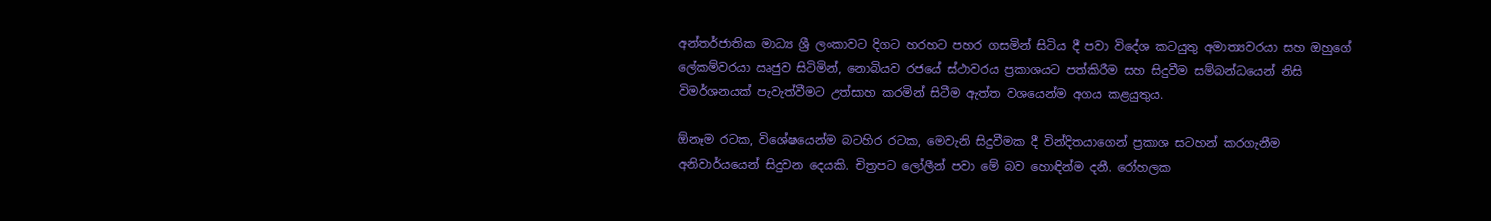අන්තර්ජාතික මාධ්‍ය ශ්‍රී ලංකාවට දිගට හරහට පහර ගසමින් සිටිය දී පවා විදේශ කටයුතු අමාත්‍යවරයා සහ ඔහුගේ ලේකම්වරයා ඍජුව සිටිමින්, නොබියව රජයේ ස්ථාවරය ප්‍රකාශයට පත්කිරීම සහ සිදුවීම සම්බන්ධයෙන් නිසි විමර්ශනයක් පැවැත්වීමට උත්සාහ කරමින් සිටීම ඇත්ත වශයෙන්ම අගය කළයුතුය.

ඕනෑම රටක, විශේෂයෙන්ම බටහිර රටක, මෙවැනි සිදුවීමක දී වින්දිතයාගෙන් ප්‍රකාශ සටහන් කරගැනීම අනිවාර්යයෙන් සිදුවන දෙයකි. චිත්‍රපට ලෝලීන් පවා මේ බව හොඳින්ම දනී. රෝහලක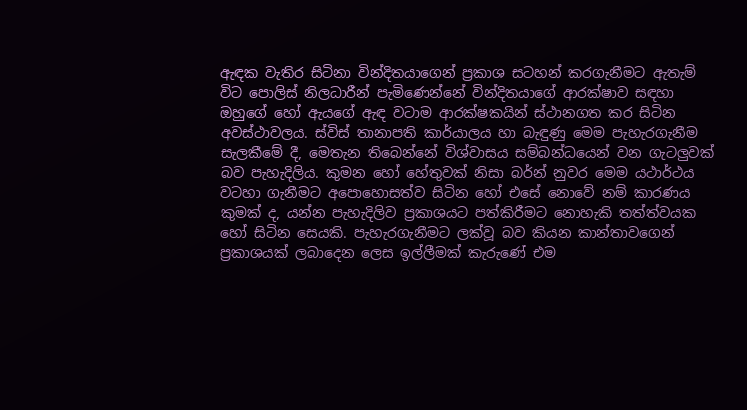ඇඳක වැතිර සිටිනා වින්දිතයාගෙන් ප්‍රකාශ සටහන් කරගැනීමට ඇතැම් විට පොලිස් නිලධාරීන් පැමිණෙන්නේ වින්දිතයාගේ ආරක්ෂාව සඳහා ඔහුගේ හෝ ඇයගේ ඇඳ වටාම ආරක්ෂකයින් ස්ථානගත කර සිටින අවස්ථාවලය. ස්විස් තානාපති කාර්යාලය හා බැඳුණු මෙම පැහැරගැනීම සැලකීමේ දී, මෙතැන තිබෙන්නේ විශ්වාසය සම්බන්ධයෙන් වන ගැටලුවක් බව පැහැදිලිය. කුමන හෝ හේතුවක් නිසා බර්න් නුවර මෙම යථාර්ථය වටහා ගැනීමට අපොහොසත්ව සිටින හෝ එසේ නොවේ නම් කාරණය කුමක් ද, යන්න පැහැදිලිව ප්‍රකාශයට පත්කිරීමට නොහැකි තත්ත්වයක හෝ සිටින සෙයකි. පැහැරගැනීමට ලක්වූ බව කියන කාන්තාවගෙන් ප්‍රකාශයක් ලබාදෙන ලෙස ඉල්ලීමක් කැරුණේ එම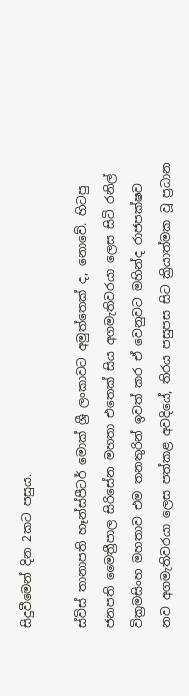සිදුවීමෙන් දින 2කට පසුය.

ස්විස් තානාපති හෑන්ස්පීටර් මොක් ශ්‍රී ලංකාවට අමුත්තෙක් ද, නොවේ. හිටපු ජනපති මෛත්‍රීපාල සිරිසේන මහතා එතෙක් සිය අගමැතිවරයා ලෙස සිටි රනිල් වික්‍රමසිංහ මහතාව එම තනතුරින් ඉවත් කර ඒ වෙනුවට මහින්ද රාජපක්ෂව නව අගමැතිවරයා ලෙස පත්කළ අවදියේ, තිරය පසුපස සිට ක්‍රියාත්මක වූ ප්‍රධාන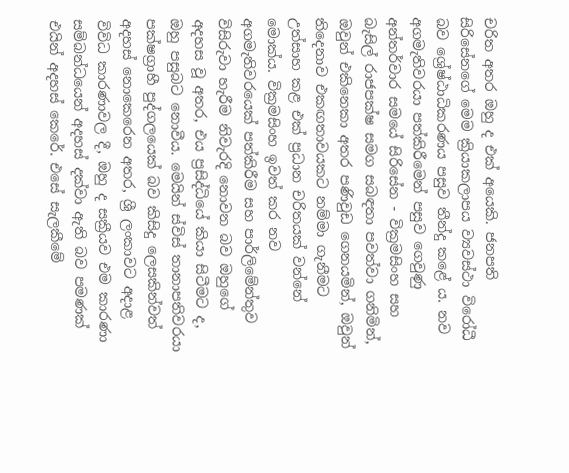චරිත අතර ඔහු ද එක් අයෙකි. ජනපති සිරිසේනගේ මෙම ක්‍රියාකලාපය ව්‍යවස්ථා විරෝධී බව ශ්‍රේෂ්ඨාධිකරණය පසුව තීන්දු කළේ ය. නව අගමැතිවරයා පත්කිරීමෙන් පසුව ගෙවුණු අන්තර්වාර සමයේ සිරිසේන - වික්‍රමසිංහ සහ බැසිල් රාජපක්ෂ සමග සබඳතා පවත්වා ගනිමින්, ඔවුන් එකිනෙකා අතර පණිවුඩ ගෙනයමින්, ඔවුන් තිදෙනාව එකඟතාවයකට නම්මා ගැනීමට උත්සාහ කළ එක් ප්‍රධාන චරිතයක් වන්නේ මොක්ය. වික්‍රමසිංහ ඉවත් කර නව අගමැතිවරයෙක් පත්කිරීම සහ පාර්ලිමේන්තුව විසිරුවා හැරීම නිවැරදි නොවන බව ඔහුගේ අදහස වූ අතර, එය ප්‍රසිද්ධියේ කියා සිටීමට ද, ඔහු පසුබට නොවීය. මෙයින් ස්විස් තානාපතිවරයා පක්ෂග්‍රාහී පුද්ගලයෙක් බව කිසිදු ලෙසකින්වත් අදහස් නොකෙරෙන අතර, ශ්‍රී ලංකාවට අදාළ විවිධ කාරණාවල දී, ඔහු ද සක්‍රීයව එම කාරණා සම්බන්ධයෙන් අදහස් දක්වා ඇති බව පමණක් එයින් අදහස් කෙරේ. එසේ සැලකීමේ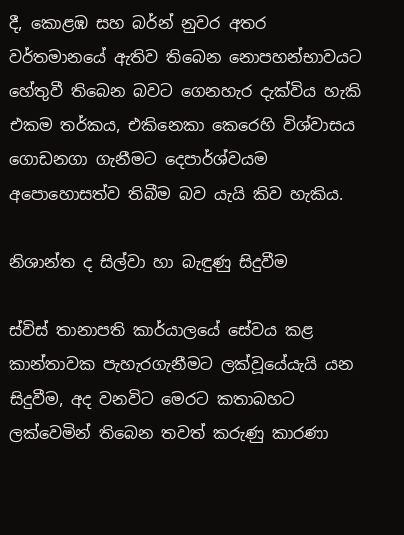දී, කොළඹ සහ බර්න් නුවර අතර වර්තමානයේ ඇතිව තිබෙන නොපහන්භාවයට හේතුවී තිබෙන බවට ගෙනහැර දැක්විය හැකි එකම තර්කය, එකිනෙකා කෙරෙහි විශ්වාසය ගොඩනගා ගැනීමට දෙපාර්ශ්වයම අපොහොසත්ව තිබීම බව යැයි කිව හැකිය.

නිශාන්ත ද සිල්වා හා බැඳුණු සිදුවීම

ස්විස් තානාපති කාර්යාලයේ සේවය කළ කාන්තාවක පැහැරගැනීමට ලක්වූයේයැයි යන සිදුවීම, අද වනවිට මෙරට කතාබහට ලක්වෙමින් තිබෙන තවත් කරුණු කාරණා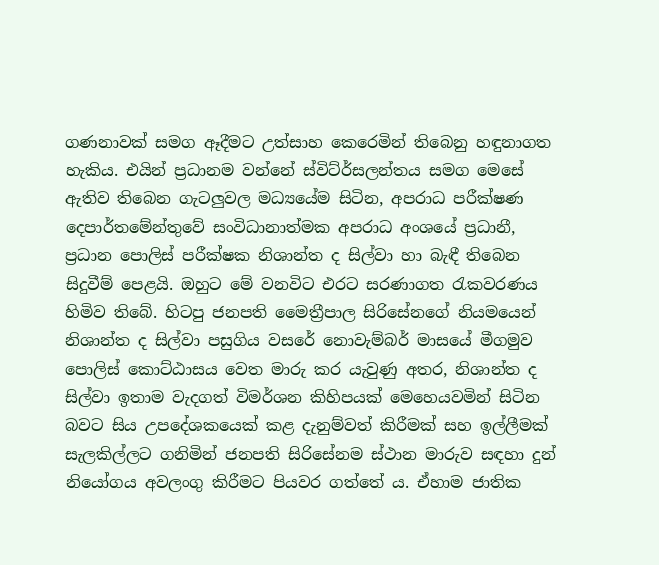ගණනාවක් සමග ඈදීමට උත්සාහ කෙරෙමින් තිබෙනු හඳුනාගත හැකිය. එයින් ප්‍රධානම වන්නේ ස්විට්ර්සලන්තය සමග මෙසේ ඇතිව තිබෙන ගැටලුවල මධ්‍යයේම සිටින, අපරාධ පරීක්ෂණ දෙපාර්තමේන්තුවේ සංවිධානාත්මක අපරාධ අංශයේ ප්‍රධානී, ප්‍රධාන පොලිස් පරීක්ෂක නිශාන්ත ද සිල්වා හා බැඳී තිබෙන සිදුවීම් පෙළයි. ඔහුට මේ වනවිට එරට සරණාගත රැකවරණය හිමිව තිබේ. හිටපු ජනපති මෛත්‍රීපාල සිරිසේනගේ නියමයෙන් නිශාන්ත ද සිල්වා පසුගිය වසරේ නොවැම්බර් මාසයේ මීගමුව පොලිස් කොට්ඨාසය වෙත මාරු කර යැවුණු අතර, නිශාන්ත ද සිල්වා ඉතාම වැදගත් විමර්ශන කිහිපයක් මෙහෙයවමින් සිටින බවට සිය උපදේශකයෙක් කළ දැනුම්වත් කිරීමක් සහ ඉල්ලීමක් සැලකිල්ලට ගනිමින් ජනපති සිරිසේනම ස්ථාන මාරුව සඳහා දුන් නියෝගය අවලංගු කිරීමට පියවර ගත්තේ ය. ඒහාම ජාතික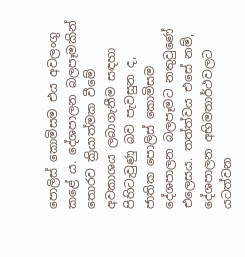පොලිස් කොමිසම එය අවලංගු කළේ ය. දේශපාලන බලපෑමකින් තොරව ක්‍රියාත්මක වීමේ අවකාශය ලබාගැනීම සඳහා පිහිටැවුණු බව පැවසුන ද, ජාතික පොලිස් කොමිසම දේශපාලන බලපෑමට නතුවුණේ එලෙසය. තත්ත්වය එසේ නම්, දේශපාලන අභිමතාර්ථවලට යටත්වන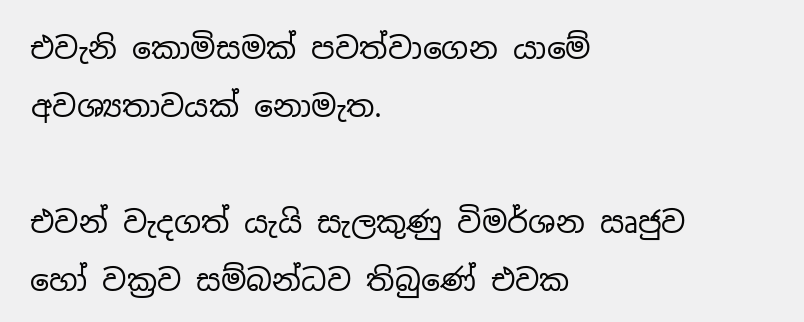එවැනි කොමිසමක් පවත්වාගෙන යාමේ අවශ්‍යතාවයක් නොමැත.

එවන් වැදගත් යැයි සැලකුණු විමර්ශන ඍජුව හෝ වක්‍රව සම්බන්ධව තිබුණේ එවක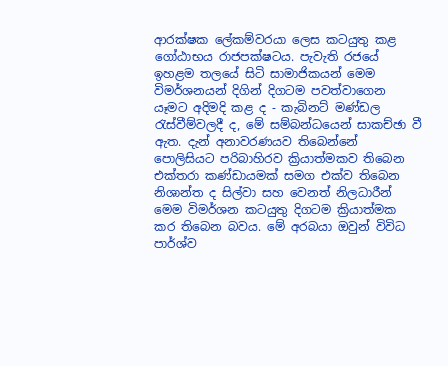ආරක්ෂක ලේකම්වරයා ලෙස කටයුතු කළ ගෝඨාභය රාජපක්ෂටය. පැවැති රජයේ ඉහළම තලයේ සිටි සාමාජිකයන් මෙම විමර්ශනයන් දිගින් දිගටම පවත්වාගෙන යෑමට අදිමදි කළ ද - කැබිනට් මණ්ඩල රැස්වීම්වලදී ද, මේ සම්බන්ධයෙන් සාකච්ඡා වී ඇත. දැන් අනාවරණයව තිබෙන්නේ පොලිසියට පරිබාහිරව ක්‍රියාත්මකව තිබෙන එක්තරා කණ්ඩායමක් සමග එක්ව තිබෙන නිශාන්ත ද සිල්වා සහ වෙනත් නිලධාරීන් මෙම විමර්ශන කටයුතු දිගටම ක්‍රියාත්මක කර තිබෙන බවය. මේ අරබයා ඔවුන් විවිධ පාර්ශ්ව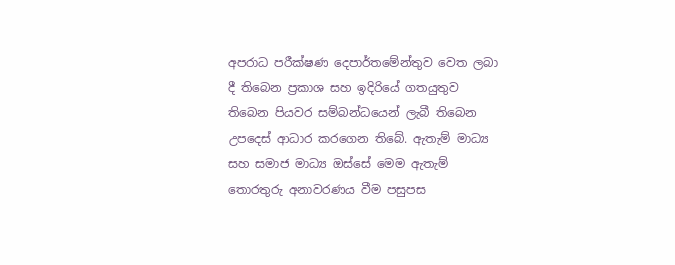අපරාධ පරීක්ෂණ දෙපාර්තමේන්තුව වෙත ලබා දී තිබෙන ප්‍රකාශ සහ ඉදිරියේ ගතයුතුව තිබෙන පියවර සම්බන්ධයෙන් ලැබී තිබෙන උපදෙස් ආධාර කරගෙන තිබේ. ඇතැම් මාධ්‍ය සහ සමාජ මාධ්‍ය ඔස්සේ මෙම ඇතැම් තොරතුරු අනාවරණය වීම පසුපස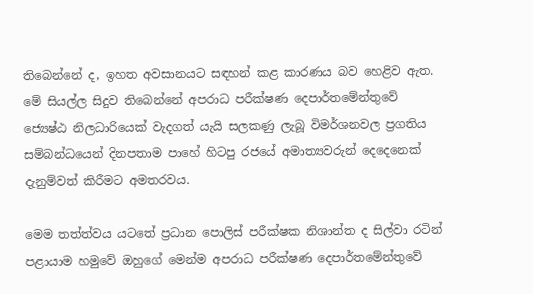තිබෙන්නේ ද, ඉහත අවසානයට සඳහන් කළ කාරණය බව හෙළිව ඇත. මේ සියල්ල සිදුව තිබෙන්නේ අපරාධ පරීක්ෂණ දෙපාර්තමේන්තුවේ ජ්‍යෙෂ්ඨ නිලධාරියෙක් වැදගත් යැයි සලකණු ලැබූ විමර්ශනවල ප්‍රගතිය සම්බන්ධයෙන් දිනපතාම පාහේ හිටපු රජයේ අමාත්‍යවරුන් දෙදෙනෙක් දැනුම්වත් කිරීමට අමතරවය.

මෙම තත්ත්වය යටතේ ප්‍රධාන පොලිස් පරීක්ෂක නිශාන්ත ද සිල්වා රටින් පළායාම හමුවේ ඔහුගේ මෙන්ම අපරාධ පරීක්ෂණ දෙපාර්තමේන්තුවේ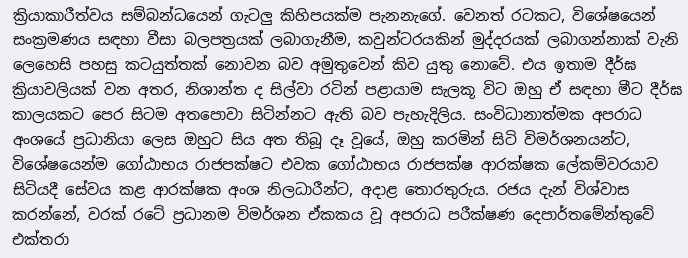ක්‍රියාකාරීත්වය සම්බන්ධයෙන් ගැටලු කිහිපයක්ම පැනනැගේ. වෙනත් රටකට, විශේෂයෙන් සංක්‍රමණය සඳහා වීසා බලපත්‍රයක් ලබාගැනීම, කවුන්ටරයකින් මුද්දරයක් ලබාගන්නාක් වැනි ලෙහෙසි පහසු කටයුත්තක් නොවන බව අමුතුවෙන් කිව යුතු නොවේ. එය ඉතාම දීර්ඝ ක්‍රියාවලියක් වන අතර, නිශාන්ත ද සිල්වා රටින් පළායාම සැලකූ විට ඔහු ඒ සඳහා මීට දීර්ඝ කාලයකට පෙර සිටම අතපොවා සිටින්නට ඇති බව පැහැදිලිය. සංවිධානාත්මක අපරාධ අංශයේ ප්‍රධානියා ලෙස ඔහුට සිය අත තිබූ දෑ වූයේ, ඔහු කරමින් සිටි විමර්ශනයන්ට, විශේෂයෙන්ම ගෝඨාභය රාජපක්ෂට එවක ගෝඨාභය රාජපක්ෂ ආරක්ෂක ලේකම්වරයාව සිටියදී සේවය කළ ආරක්ෂක අංශ නිලධාරීන්ට, අදාළ තොරතුරුය. රජය දැන් විශ්වාස කරන්නේ, වරක් රටේ ප්‍රධානම විමර්ශන ඒකකය වූ අපරාධ පරීක්ෂණ දෙපාර්තමේන්තුවේ එක්තරා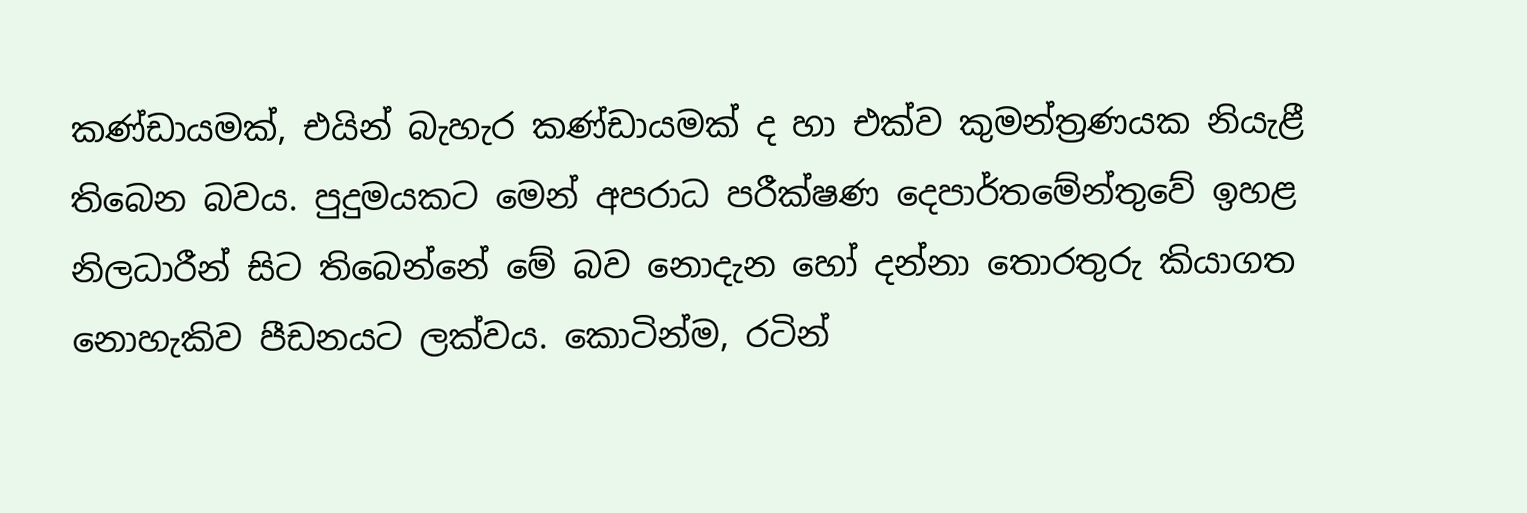කණ්ඩායමක්, එයින් බැහැර කණ්ඩායමක් ද හා එක්ව කුමන්ත්‍රණයක නියැළී තිබෙන බවය. පුදුමයකට මෙන් අපරාධ පරීක්ෂණ දෙපාර්තමේන්තුවේ ඉහළ නිලධාරීන් සිට තිබෙන්නේ මේ බව නොදැන හෝ දන්නා තොරතුරු කියාගත නොහැකිව පීඩනයට ලක්වය. කොටින්ම, රටින්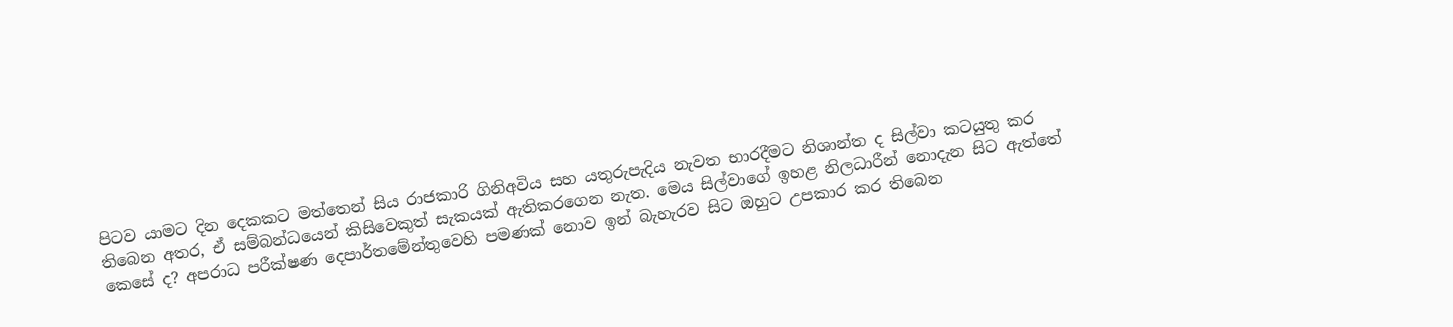පිටව යාමට දින දෙකකට මත්තෙන් සිය රාජකාරි ගිනිඅවිය සහ යතුරුපැදිය නැවත භාරදීමට නිශාන්ත ද සිල්වා කටයුතු කර තිබෙන අතර, ඒ සම්බන්ධයෙන් කිසිවෙකුත් සැකයක් ඇතිකරගෙන නැත. මෙය සිල්වාගේ ඉහළ නිලධාරීන් නොදැන සිට ඇත්තේ කෙසේ ද? අපරාධ පරීක්ෂණ දෙපාර්තමේන්තුවෙහි පමණක් නොව ඉන් බැහැරව සිට ඔහුට උපකාර කර තිබෙන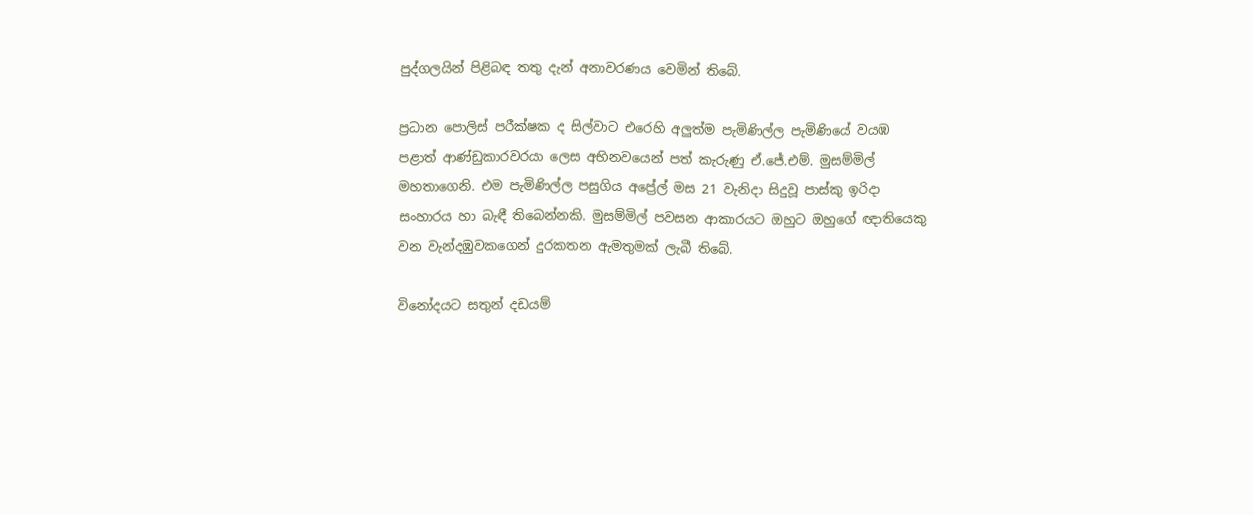පුද්ගලයින් පිළිබඳ තතු දැන් අනාවරණය වෙමින් තිබේ.

ප්‍රධාන පොලිස් පරීක්ෂක ද සිල්වාට එරෙහි අලුත්ම පැමිණිල්ල පැමිණියේ වයඹ පළාත් ආණ්ඩුකාරවරයා ලෙස අභිනවයෙන් පත් කැරුණු ඒ.ජේ.එම්. මුසම්මිල් මහතාගෙනි. එම පැමිණිල්ල පසුගිය අප්‍රේල් මස 21 වැනිදා සිදුවූ පාස්කු ඉරිදා සංහාරය හා බැඳී තිබෙන්නකි. මුසම්මිල් පවසන ආකාරයට ඔහුට ඔහුගේ ඥාතියෙකු වන වැන්දඹුවකගෙන් දුරකතන ඇමතුමක් ලැබී තිබේ.

විනෝදයට සතුන් දඩයම්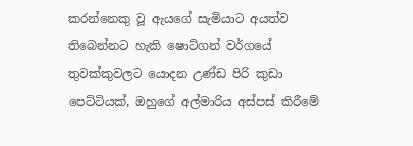කරන්නෙකු වූ ඇයගේ සැමියාට අයත්ව තිබෙන්නට හැකි ෂොට්ගන් වර්ගයේ තුවක්කුවලට යොදන උණ්ඩ පිරි කුඩා පෙට්ටියක්, ඔහුගේ අල්මාරිය අස්පස් කිරීමේ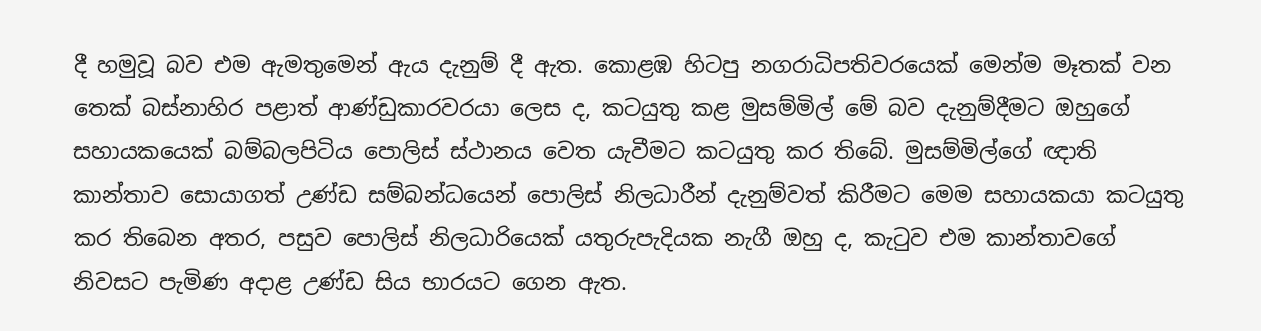දී හමුවූ බව එම ඇමතුමෙන් ඇය දැනුම් දී ඇත. කොළඹ හිටපු නගරාධිපතිවරයෙක් මෙන්ම මෑතක් වන තෙක් බස්නාහිර පළාත් ආණ්ඩුකාරවරයා ලෙස ද, කටයුතු කළ මුසම්මිල් මේ බව දැනුම්දීමට ඔහුගේ සහායකයෙක් බම්බලපිටිය පොලිස් ස්ථානය වෙත යැවීමට කටයුතු කර තිබේ. මුසම්මිල්ගේ ඥාති කාන්තාව සොයාගත් උණ්ඩ සම්බන්ධයෙන් පොලිස් නිලධාරීන් දැනුම්වත් කිරීමට මෙම සහායකයා කටයුතු කර තිබෙන අතර, පසුව පොලිස් නිලධාරියෙක් යතුරුපැදියක නැගී ඔහු ද, කැටුව එම කාන්තාවගේ නිවසට පැමිණ අදාළ උණ්ඩ සිය භාරයට ගෙන ඇත.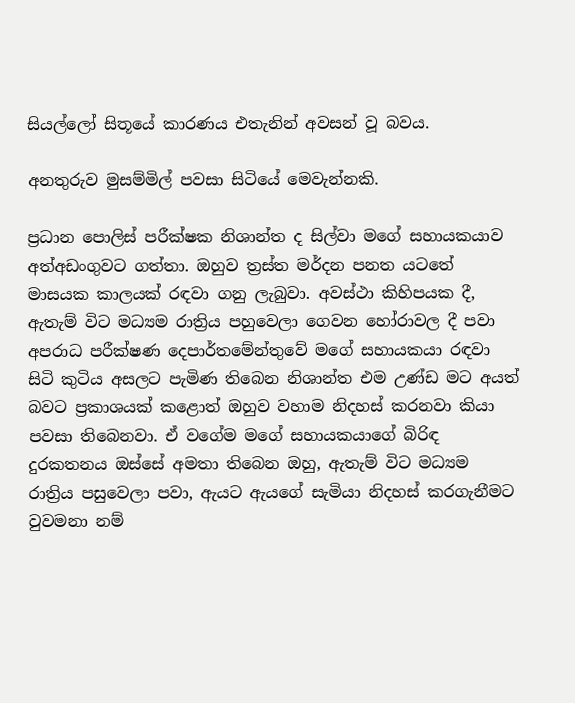සියල්ලෝ සිතූයේ කාරණය එතැනින් අවසන් වූ බවය.

අනතුරුව මුසම්මිල් පවසා සිටියේ මෙවැන්නකි.

ප්‍රධාන පොලිස් පරීක්ෂක නිශාන්ත ද සිල්වා මගේ සහායකයාව අත්අඩංගුවට ගත්තා. ඔහුව ත්‍රස්ත මර්දන පනත යටතේ මාසයක කාලයක් රඳවා ගනු ලැබුවා. අවස්ථා කිහිපයක දී, ඇතැම් විට මධ්‍යම රාත්‍රිය පහුවෙලා ගෙවන හෝරාවල දී පවා අපරාධ පරීක්ෂණ දෙපාර්තමේන්තුවේ මගේ සහායකයා රඳවා සිටි කුටිය අසලට පැමිණ තිබෙන නිශාන්ත එම උණ්ඩ මට අයත් බවට ප්‍රකාශයක් කළොත් ඔහුව වහාම නිදහස් කරනවා කියා පවසා තිබෙනවා. ඒ වගේම මගේ සහායකයාගේ බිරිඳ දුරකතනය ඔස්සේ අමතා තිබෙන ඔහු, ඇතැම් විට මධ්‍යම රාත්‍රිය පසුවෙලා පවා, ඇයට ඇයගේ සැමියා නිදහස් කරගැනීමට වුවමනා නම්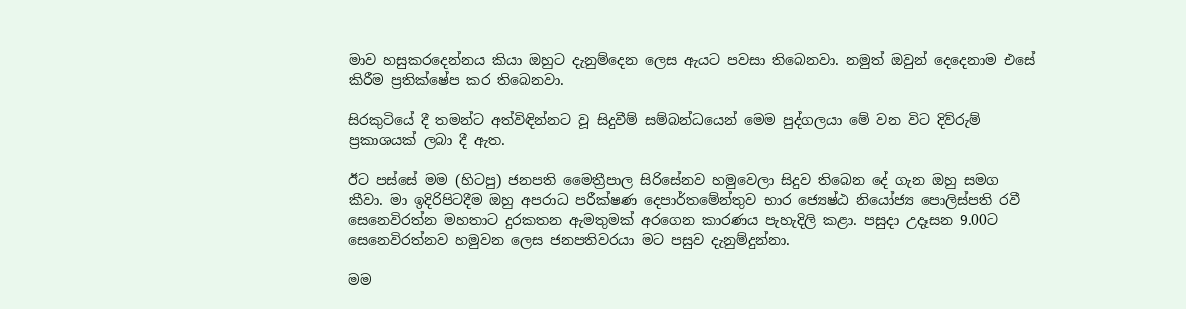මාව හසුකරදෙන්නය කියා ඔහුට දැනුම්දෙන ලෙස ඇයට පවසා තිබෙනවා. නමුත් ඔවුන් දෙදෙනාම එසේ කිරීම ප්‍රතික්ෂේප කර තිබෙනවා.

සිරකුටියේ දී තමන්ට අත්විඳින්නට වූ සිදුවීම් සම්බන්ධයෙන් මෙම පුද්ගලයා මේ වන විට දිව්රුම් ප්‍රකාශයක් ලබා දී ඇත.

ඊට පස්සේ මම (හිටපු) ජනපති මෛත්‍රීපාල සිරිසේනව හමුවෙලා සිදුව තිබෙන දේ ගැන ඔහු සමග කීවා. මා ඉදිරිපිටදීම ඔහු අපරාධ පරීක්ෂණ දෙපාර්තමේන්තුව භාර ජ්‍යෙෂ්ඨ නියෝජ්‍ය පොලිස්පති රවී සෙනෙවිරත්න මහතාට දුරකතන ඇමතුමක් අරගෙන කාරණය පැහැදිලි කළා. පසුදා උදෑසන 9.00ට සෙනෙවිරත්නව හමුවන ලෙස ජනපතිවරයා මට පසුව දැනුම්දුන්නා.

මම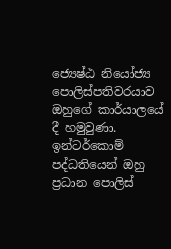ජ්‍යෙෂ්ඨ නියෝජ්‍ය පොලිස්පතිවරයාව ඔහුගේ කාර්යාලයේ දී හමුවුණා. ඉන්ටර්කොම් පද්ධතියෙන් ඔහු ප්‍රධාන පොලිස්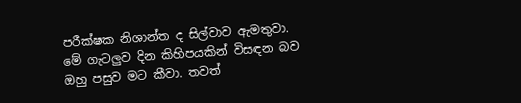පරීක්ෂක නිශාන්ත ද සිල්වාව ඇමතුවා. මේ ගැටලුව දින කිහිපයකින් විසඳන බව ඔහු පසුව මට කීවා. තවත්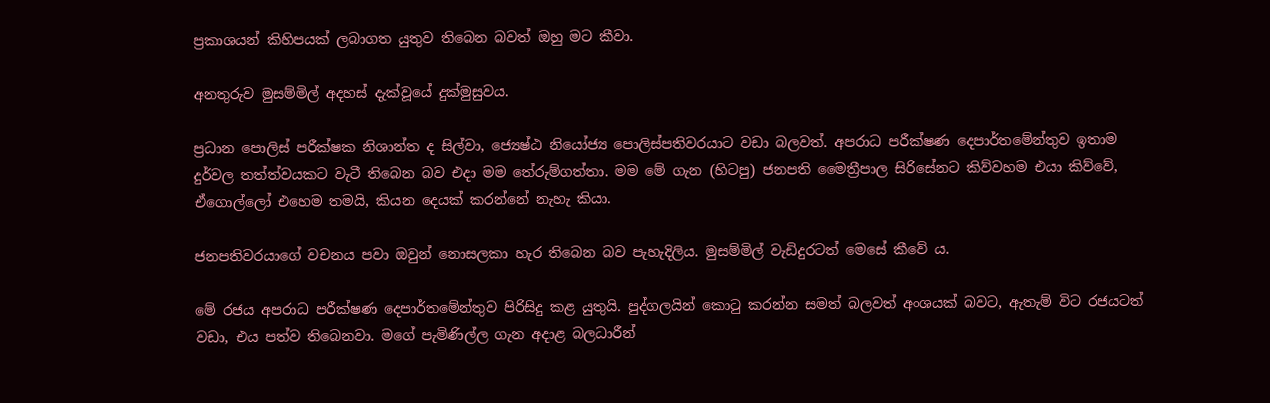ප්‍රකාශයන් කිහිපයක් ලබාගත යුතුව තිබෙන බවත් ඔහු මට කීවා.

අනතුරුව මුසම්මිල් අදහස් දැක්වූයේ දුක්මුසුවය.

ප්‍රධාන පොලිස් පරීක්ෂක නිශාන්ත ද සිල්වා, ජ්‍යෙෂ්ඨ නියෝජ්‍ය පොලිස්පතිවරයාට වඩා බලවත්. අපරාධ පරීක්ෂණ දෙපාර්තමේන්තුව ඉතාම දුර්වල තත්ත්වයකට වැටී තිබෙන බව එදා මම තේරුම්ගත්තා. මම මේ ගැන (හිටපු) ජනපති මෛත්‍රීපාල සිරිසේනට කිව්වහම එයා කිව්වේ, ඒගොල්ලෝ එහෙම තමයි, කියන දෙයක් කරන්නේ නැහැ කියා.

ජනපතිවරයාගේ වචනය පවා ඔවුන් නොසලකා හැර තිබෙන බව පැහැදිලිය. මුසම්මිල් වැඩිදුරටත් මෙසේ කීවේ ය.

මේ රජය අපරාධ පරීක්ෂණ දෙපාර්තමේන්තුව පිරිසිදු කළ යුතුයි. පුද්ගලයින් කොටු කරන්න සමත් බලවත් අංශයක් බවට, ඇතැම් විට රජයටත් වඩා, එය පත්ව තිබෙනවා. මගේ පැමිණිල්ල ගැන අදාළ බලධාරීන්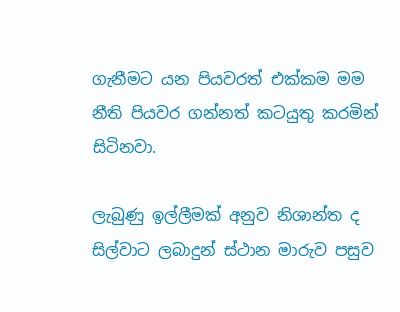ගැනීමට යන පියවරත් එක්කම මම නීති පියවර ගන්නත් කටයුතු කරමින් සිටිනවා.

ලැබුණු ඉල්ලීමක් අනුව නිශාන්ත ද සිල්වාට ලබාදුන් ස්ථාන මාරුව පසුව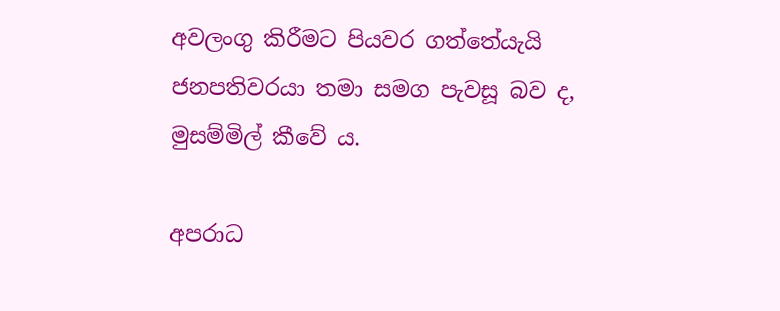අවලංගු කිරීමට පියවර ගත්තේයැයි ජනපතිවරයා තමා සමග පැවසූ බව ද, මුසම්මිල් කීවේ ය.

අපරාධ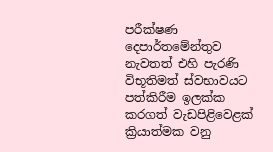පරීක්ෂණ දෙපාර්තමේන්තුව නැවතත් එහි පැරණි විභූතිමත් ස්වභාවයට පත්කිරීම ඉලක්ක කරගත් වැඩපිළිවෙළක් ක්‍රියාත්මක වනු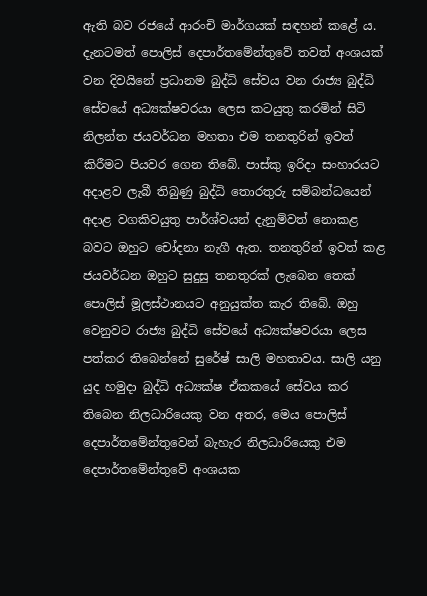ඇති බව රජයේ ආරංචි මාර්ගයක් සඳහන් කළේ ය. දැනටමත් පොලිස් දෙපාර්තමේන්තුවේ තවත් අංශයක් වන දිවයිනේ ප්‍රධානම බුද්ධි සේවය වන රාජ්‍ය බුද්ධි සේවයේ අධ්‍යක්ෂවරයා ලෙස කටයුතු කරමින් සිටි නිලන්ත ජයවර්ධන මහතා එම තනතුරින් ඉවත් කිරීමට පියවර ගෙන තිබේ. පාස්කු ඉරිදා සංහාරයට අදාළව ලැබී තිබුණු බුද්ධි තොරතුරු සම්බන්ධයෙන් අදාළ වගකිවයුතු පාර්ශ්වයන් දැනුම්වත් නොකළ බවට ඔහුට චෝදනා නැගී ඇත. තනතුරින් ඉවත් කළ ජයවර්ධන ඔහුට සුදුසු තනතුරක් ලැබෙන තෙක් පොලිස් මූලස්ථානයට අනුයුක්ත කැර තිබේ. ඔහු වෙනුවට රාජ්‍ය බුද්ධි සේවයේ අධ්‍යක්ෂවරයා ලෙස පත්කර තිබෙන්නේ සුරේෂ් සාලි මහතාවය. සාලි යනු යුද හමුදා බුද්ධි අධ්‍යක්ෂ ඒකකයේ සේවය කර තිබෙන නිලධාරියෙකු වන අතර, මෙය පොලිස් දෙපාර්තමේන්තුවෙන් බැහැර නිලධාරියෙකු එම දෙපාර්තමේන්තුවේ අංශයක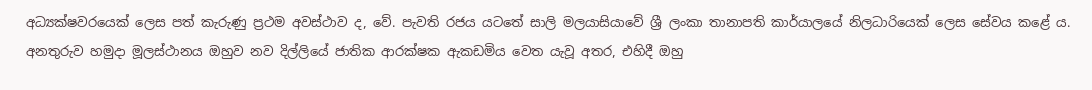අධ්‍යක්ෂවරයෙක් ලෙස පත් කැරුණු ප්‍රථම අවස්ථාව ද, වේ. පැවති රජය යටතේ සාලි මලයාසියාවේ ශ්‍රී ලංකා තානාපති කාර්යාලයේ නිලධාරියෙක් ලෙස සේවය කළේ ය. අනතුරුව හමුදා මූලස්ථානය ඔහුව නව දිල්ලියේ ජාතික ආරක්ෂක ඇකඩමිය වෙත යැවූ අතර, එහිදී ඔහු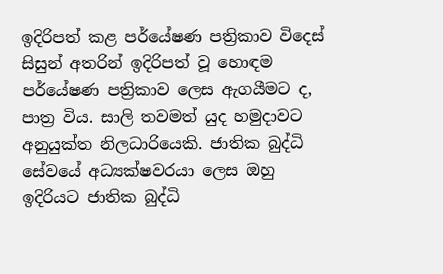ඉදිරිපත් කළ පර්යේෂණ පත්‍රිකාව විදෙස් සිසුන් අතරින් ඉදිරිපත් වූ හොඳම පර්යේෂණ පත්‍රිකාව ලෙස ඇගයීමට ද, පාත්‍ර විය. සාලි තවමත් යුද හමුදාවට අනුයුක්ත නිලධාරියෙකි. ජාතික බුද්ධි සේවයේ අධ්‍යක්ෂවරයා ලෙස ඔහු ඉදිරියට ජාතික බුද්ධි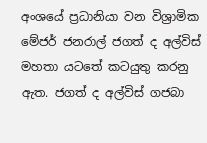අංශයේ ප්‍රධානියා වන විශ්‍රාමික මේජර් ජනරාල් ජගත් ද අල්විස් මහතා යටතේ කටයුතු කරනු ඇත. ජගත් ද අල්විස් ගජබා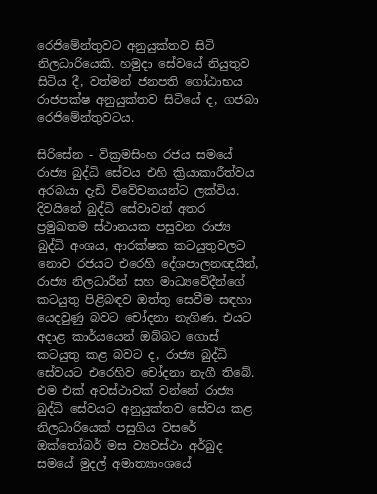රෙජිමේන්තුවට අනුයුක්තව සිටි නිලධාරියෙකි. හමුදා සේවයේ නියුතුව සිටිය දී, වත්මන් ජනපති ගෝඨාභය රාජපක්ෂ අනුයුක්තව සිටියේ ද, ගජබා රෙජිමේන්තුවටය.

සිරිසේන - වික්‍රමසිංහ රජය සමයේ රාජ්‍ය බුද්ධි සේවය එහි ක්‍රියාකාරීත්වය අරබයා දැඩි විවේචනයන්ට ලක්විය. දිවයිනේ බුද්ධි සේවාවන් අතර ප්‍රමුඛතම ස්ථානයක පසුවන රාජ්‍ය බුද්ධි අංශය, ආරක්ෂක කටයුතුවලට නොව රජයට එරෙහි දේශපාලනඥයින්, රාජ්‍ය නිලධාරීන් සහ මාධ්‍යවේදීන්ගේ කටයුතු පිළිබඳව ඔත්තු සෙවීම සඳහා යෙදවුණු බවට චෝදනා නැගිණ. එයට අදාළ කාර්යයෙන් ඔබ්බට ගොස් කටයුතු කළ බවට ද, රාජ්‍ය බුද්ධි සේවයට එරෙහිව චෝදනා නැගී තිබේ. එම එක් අවස්ථාවක් වන්නේ රාජ්‍ය බුද්ධි සේවයට අනුයුක්තව සේවය කළ නිලධාරියෙක් පසුගිය වසරේ ඔක්තෝබර් මස ව්‍යවස්ථා අර්බුද සමයේ මුදල් අමාත්‍යාංශයේ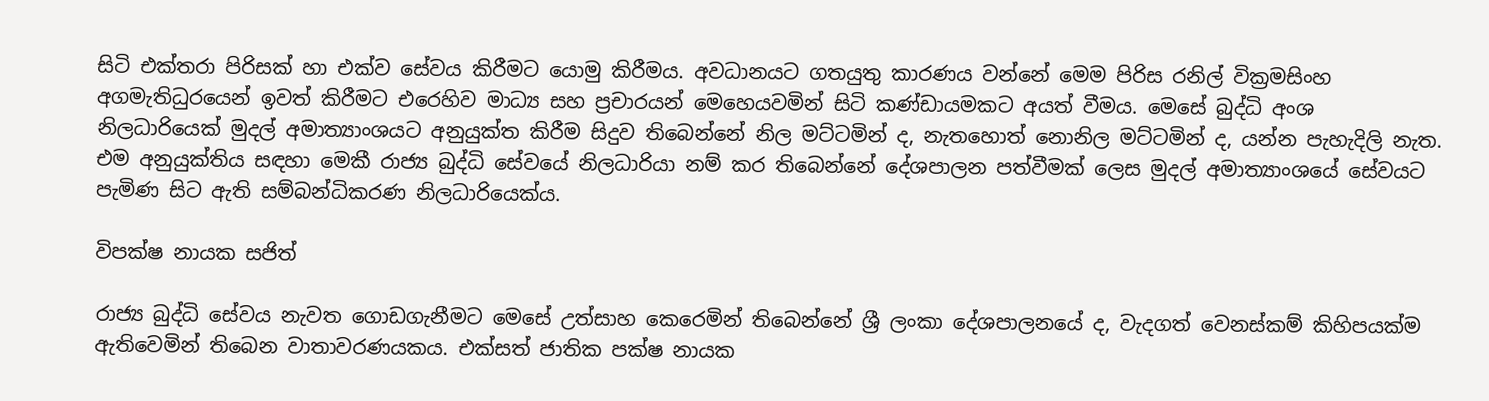සිටි එක්තරා පිරිසක් හා එක්ව සේවය කිරීමට යොමු කිරීමය. අවධානයට ගතයුතු කාරණය වන්නේ මෙම පිරිස රනිල් වික්‍රමසිංහ අගමැතිධුරයෙන් ඉවත් කිරීමට එරෙහිව මාධ්‍ය සහ ප්‍රචාරයන් මෙහෙයවමින් සිටි කණ්ඩායමකට අයත් වීමය. මෙසේ බුද්ධි අංශ නිලධාරියෙක් මුදල් අමාත්‍යාංශයට අනුයුක්ත කිරීම සිදුව තිබෙන්නේ නිල මට්ටමින් ද, නැතහොත් නොනිල මට්ටමින් ද, යන්න පැහැදිලි නැත. එම අනුයුක්තිය සඳහා මෙකී රාජ්‍ය බුද්ධි සේවයේ නිලධාරියා නම් කර තිබෙන්නේ දේශපාලන පත්වීමක් ලෙස මුදල් අමාත්‍යාංශයේ සේවයට පැමිණ සිට ඇති සම්බන්ධිකරණ නිලධාරියෙක්ය.

විපක්ෂ නායක සජිත්

රාජ්‍ය බුද්ධි සේවය නැවත ගොඩගැනීමට මෙසේ උත්සාහ කෙරෙමින් තිබෙන්නේ ශ්‍රී ලංකා දේශපාලනයේ ද, වැදගත් වෙනස්කම් කිහිපයක්ම ඇතිවෙමින් තිබෙන වාතාවරණයකය. එක්සත් ජාතික පක්ෂ නායක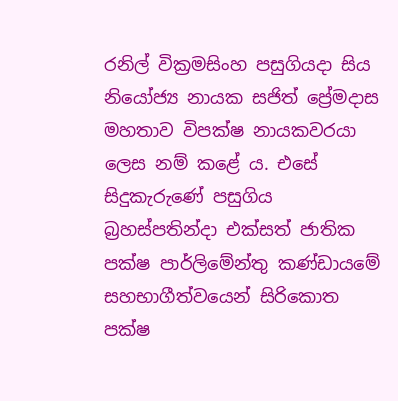රනිල් වික්‍රමසිංහ පසුගියදා සිය නියෝජ්‍ය නායක සජිත් ප්‍රේමදාස මහතාව විපක්ෂ නායකවරයා ලෙස නම් කළේ ය. එසේ සිදුකැරුණේ පසුගිය බ්‍රහස්පතින්දා එක්සත් ජාතික පක්ෂ පාර්ලිමේන්තු කණ්ඩායමේ සහභාගීත්වයෙන් සිරිකොත පක්ෂ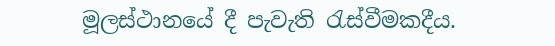මූලස්ථානයේ දී පැවැති රැස්වීමකදීය.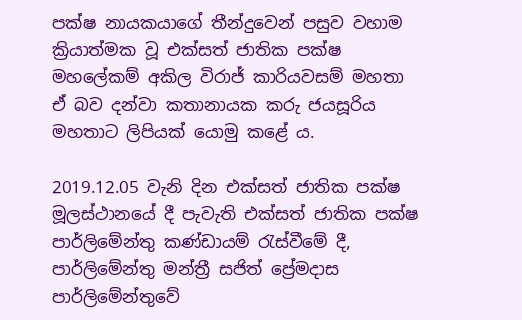පක්ෂ නායකයාගේ තීන්දුවෙන් පසුව වහාම ක්‍රියාත්මක වූ එක්සත් ජාතික පක්ෂ මහලේකම් අකිල විරාජ් කාරියවසම් මහතා ඒ බව දන්වා කතානායක කරු ජයසූරිය මහතාට ලිපියක් යොමු කළේ ය.

2019.12.05 වැනි දින එක්සත් ජාතික පක්ෂ මූලස්ථානයේ දී පැවැති එක්සත් ජාතික පක්ෂ පාර්ලිමේන්තු කණ්ඩායම් රැස්වීමේ දී, පාර්ලිමේන්තු මන්ත්‍රී සජිත් ප්‍රේමදාස පාර්ලිමේන්තුවේ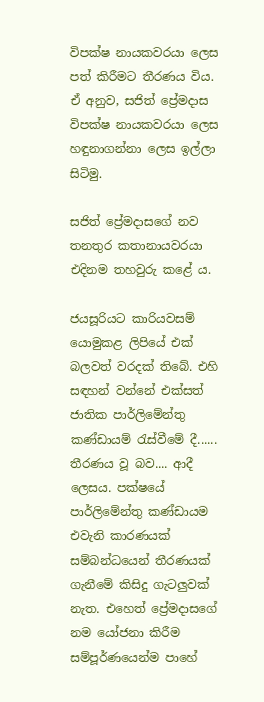විපක්ෂ නායකවරයා ලෙස පත් කිරීමට තීරණය විය. ඒ අනුව, සජිත් ප්‍රේමදාස විපක්ෂ නායකවරයා ලෙස හඳුනාගන්නා ලෙස ඉල්ලා සිටිමු.

සජිත් ප්‍රේමදාසගේ නව තනතුර කතානායවරයා එදිනම තහවුරු කළේ ය.

ජයසූරියට කාරියවසම් යොමුකළ ලිපියේ එක් බලවත් වරදක් තිබේ. එහි සඳහන් වන්නේ එක්සත් ජාතික පාර්ලිමේන්තු කණ්ඩායම් රැස්වීමේ දී...... තීරණය වූ බව.... ආදී ලෙසය. පක්ෂයේ පාර්ලිමේන්තු කණ්ඩායම එවැනි කාරණයක් සම්බන්ධයෙන් තීරණයක් ගැනීමේ කිසිදු ගැටලුවක් නැත. එහෙත් ප්‍රේමදාසගේ නම යෝජනා කිරීම සම්පූර්ණයෙන්ම පාහේ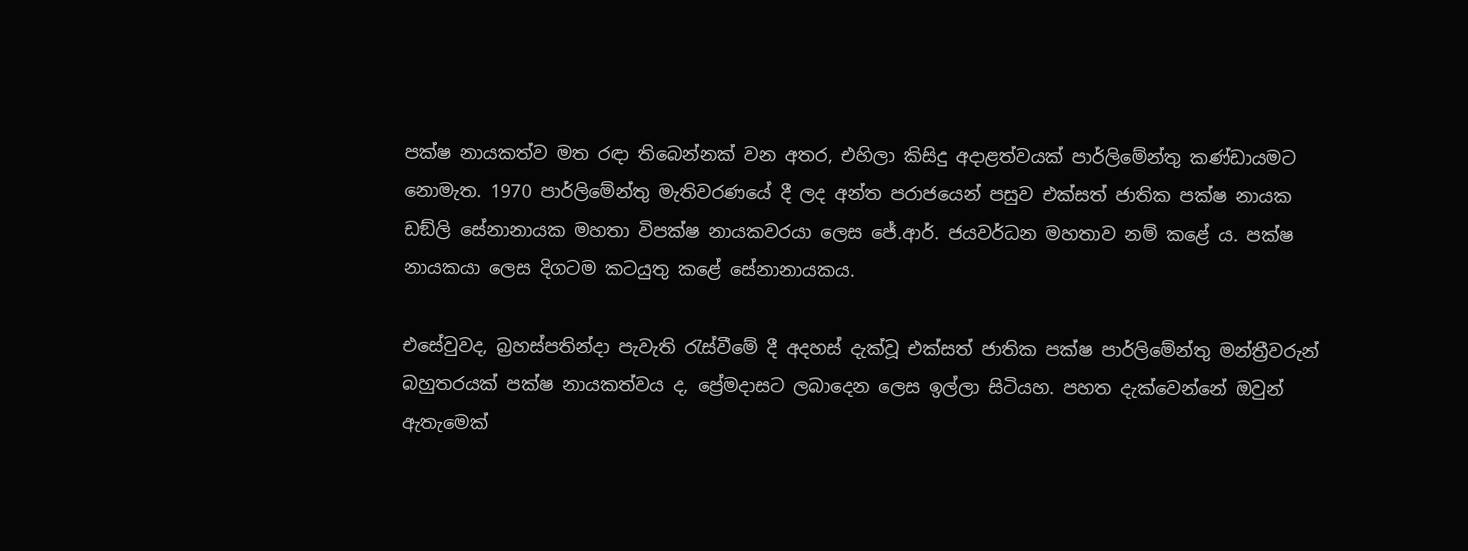පක්ෂ නායකත්ව මත රඳා තිබෙන්නක් වන අතර, එහිලා කිසිදු අදාළත්වයක් පාර්ලිමේන්තු කණ්ඩායමට නොමැත. 1970 පාර්ලිමේන්තු මැතිවරණයේ දී ලද අන්ත පරාජයෙන් පසුව එක්සත් ජාතික පක්ෂ නායක ඩඞ්ලි සේනානායක මහතා විපක්ෂ නායකවරයා ලෙස ජේ.ආර්. ජයවර්ධන මහතාව නම් කළේ ය. පක්ෂ නායකයා ලෙස දිගටම කටයුතු කළේ සේනානායකය.

එසේවුවද, බ්‍රහස්පතින්දා පැවැති රැස්වීමේ දී අදහස් දැක්වූ එක්සත් ජාතික පක්ෂ පාර්ලිමේන්තු මන්ත්‍රීවරුන් බහුතරයක් පක්ෂ නායකත්වය ද, ප්‍රේමදාසට ලබාදෙන ලෙස ඉල්ලා සිටියහ. පහත දැක්වෙන්නේ ඔවුන් ඇතැමෙක්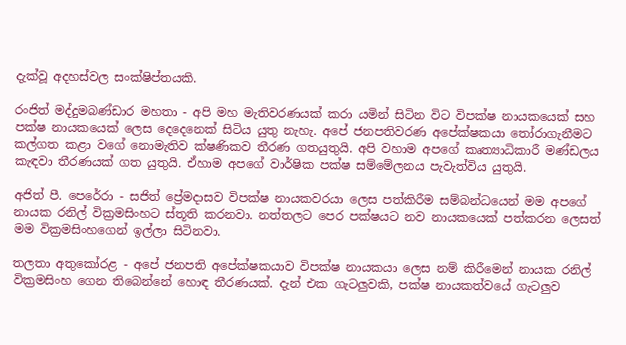දැක්වූ අදහස්වල සංක්ෂිප්තයකි.

රංජිත් මද්දුමබණ්ඩාර මහතා - අපි මහ මැතිවරණයක් කරා යමින් සිටින විට විපක්ෂ නායකයෙක් සහ පක්ෂ නායකයෙක් ලෙස දෙදෙනෙක් සිටිය යුතු නැහැ. අපේ ජනපතිවරණ අපේක්ෂකයා තෝරාගැනීමට කල්ගත කළා වගේ නොමැතිව ක්ෂණිකව තීරණ ගතයුතුයි. අපි වහාම අපගේ කෘත්‍යාධිකාරී මණ්ඩලය කැඳවා තීරණයක් ගත යුතුයි. ඒහාම අපගේ වාර්ෂික පක්ෂ සම්මේලනය පැවැත්විය යුතුයි.

අජිත් පී. පෙරේරා - සජිත් ප්‍රේමදාසව විපක්ෂ නායකවරයා ලෙස පත්කිරීම සම්බන්ධයෙන් මම අපගේ නායක රනිල් වික්‍රමසිංහට ස්තූති කරනවා. නත්තලට පෙර පක්ෂයට නව නායකයෙක් පත්කරන ලෙසත් මම වික්‍රමසිංහගෙන් ඉල්ලා සිටිනවා.

තලතා අතුකෝරළ - අපේ ජනපති අපේක්ෂකයාව විපක්ෂ නායකයා ලෙස නම් කිරීමෙන් නායක රනිල් වික්‍රමසිංහ ගෙන තිබෙන්නේ හොඳ තීරණයක්. දැන් එක ගැටලුවකි, පක්ෂ නායකත්වයේ ගැටලුව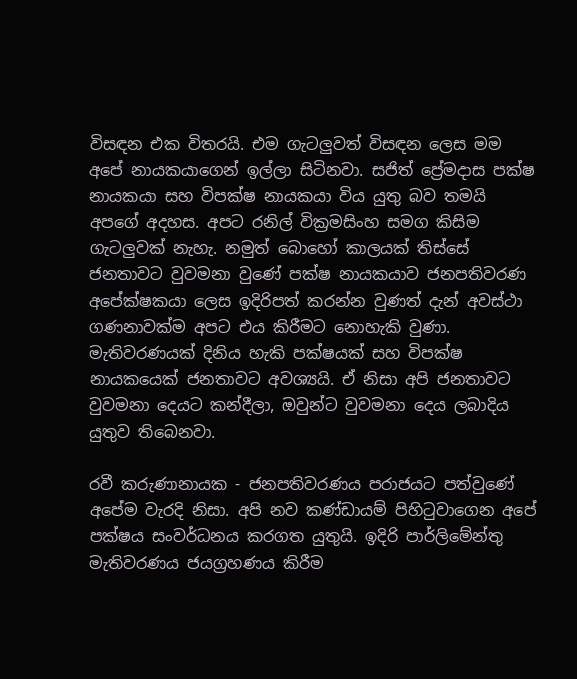විසඳන එක විතරයි. එම ගැටලුවත් විසඳන ලෙස මම අපේ නායකයාගෙන් ඉල්ලා සිටිනවා. සජිත් ප්‍රේමදාස පක්ෂ නායකයා සහ විපක්ෂ නායකයා විය යුතු බව තමයි අපගේ අදහස. අපට රනිල් වික්‍රමසිංහ සමග කිසිම ගැටලුවක් නැහැ. නමුත් බොහෝ කාලයක් තිස්සේ ජනතාවට වුවමනා වුණේ පක්ෂ නායකයාව ජනපතිවරණ අපේක්ෂකයා ලෙස ඉදිරිපත් කරන්න වුණත් දැන් අවස්ථා ගණනාවක්ම අපට එය කිරීමට නොහැකි වුණා. මැතිවරණයක් දිනිය හැකි පක්ෂයක් සහ විපක්ෂ නායකයෙක් ජනතාවට අවශ්‍යයි. ඒ නිසා අපි ජනතාවට වුවමනා දෙයට කන්දීලා, ඔවුන්ට වුවමනා දෙය ලබාදිය යුතුව තිබෙනවා.

රවී කරුණානායක - ජනපතිවරණය පරාජයට පත්වුණේ අපේම වැරදි නිසා. අපි නව කණ්ඩායම් පිහිටුවාගෙන අපේ පක්ෂය සංවර්ධනය කරගත යුතුයි. ඉදිරි පාර්ලිමේන්තු මැතිවරණය ජයග්‍රහණය කිරීම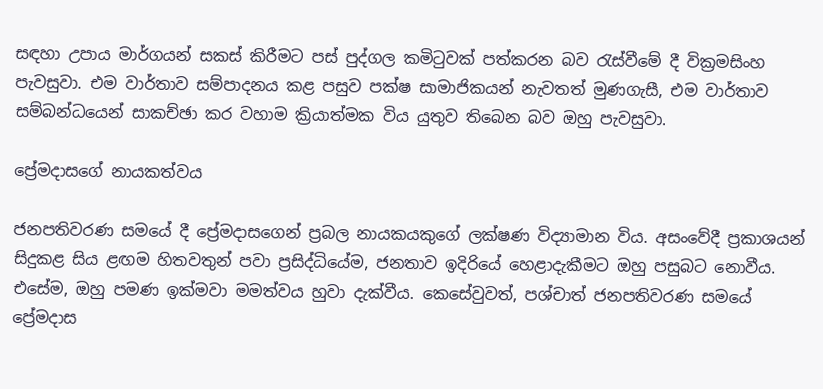සඳහා උපාය මාර්ගයන් සකස් කිරීමට පස් පුද්ගල කමිටුවක් පත්කරන බව රැස්වීමේ දී වික්‍රමසිංහ පැවසුවා. එම වාර්තාව සම්පාදනය කළ පසුව පක්ෂ සාමාජිකයන් නැවතත් මුණගැසී, එම වාර්තාව සම්බන්ධයෙන් සාකච්ඡා කර වහාම ක්‍රියාත්මක විය යුතුව තිබෙන බව ඔහු පැවසුවා.

ප්‍රේමදාසගේ නායකත්වය

ජනපතිවරණ සමයේ දී ප්‍රේමදාසගෙන් ප්‍රබල නායකයකුගේ ලක්ෂණ විද්‍යාමාන විය. අසංවේදී ප්‍රකාශයන් සිදුකළ සිය ළඟම හිතවතුන් පවා ප්‍රසිද්ධියේම, ජනතාව ඉදිරියේ හෙළාදැකීමට ඔහු පසුබට නොවීය. එසේම, ඔහු පමණ ඉක්මවා මමත්වය හුවා දැක්වීය. කෙසේවුවත්, පශ්චාත් ජනපතිවරණ සමයේ ප්‍රේමදාස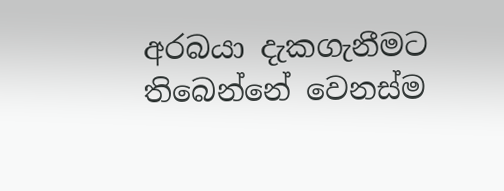අරබයා දැකගැනීමට තිබෙන්නේ වෙනස්ම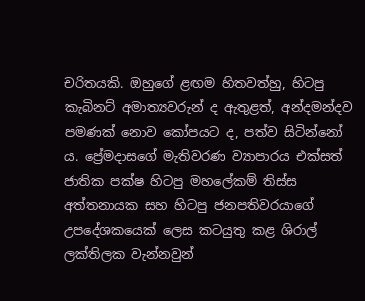චරිතයකි. ඔහුගේ ළඟම හිතවත්හු, හිටපු කැබිනට් අමාත්‍යවරුන් ද ඇතුළත්, අන්දමන්දව පමණක් නොව කෝපයට ද, පත්ව සිටින්නෝ ය. ප්‍රේමදාසගේ මැතිවරණ ව්‍යාපාරය එක්සත් ජාතික පක්ෂ හිටපු මහලේකම් තිස්ස අත්තනායක සහ හිටපු ජනපතිවරයාගේ උපදේශකයෙක් ලෙස කටයුතු කළ ශිරාල් ලක්තිලක වැන්නවුන්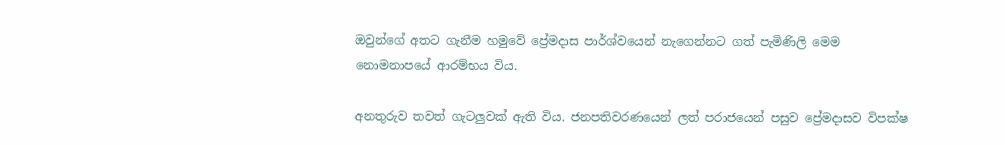ඔවුන්ගේ අතට ගැනීම හමුවේ ප්‍රේමදාස පාර්ශ්වයෙන් නැගෙන්නට ගත් පැමිණිලි මෙම නොමනාපයේ ආරම්භය විය.

අනතුරුව තවත් ගැටලුවක් ඇති විය. ජනපතිවරණයෙන් ලත් පරාජයෙන් පසුව ප්‍රේමදාසව විපක්ෂ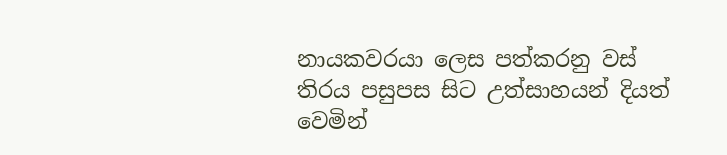නායකවරයා ලෙස පත්කරනු වස් තිරය පසුපස සිට උත්සාහයන් දියත් වෙමින්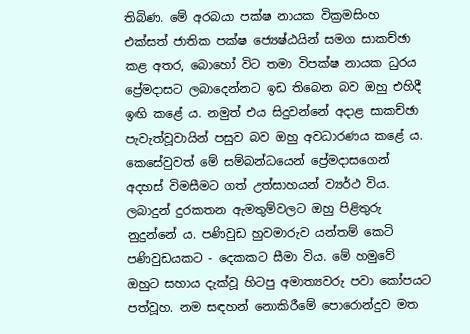තිබිණ. මේ අරබයා පක්ෂ නායක වික්‍රමසිංහ එක්සත් ජාතික පක්ෂ ජ්‍යෙෂ්ඨයින් සමග සාකච්ඡා කළ අතර, බොහෝ විට තමා විපක්ෂ නායක ධුරය ප්‍රේමදාසට ලබාදෙන්නට ඉඩ තිබෙන බව ඔහු එහිදී ඉඟි කළේ ය. නමුත් එය සිදුවන්නේ අදාළ සාකච්ඡා පැවැත්වූවායින් පසුව බව ඔහු අවධාරණය කළේ ය. කෙසේවුවත් මේ සම්බන්ධයෙන් ප්‍රේමදාසගෙන් අදහස් විමසීමට ගත් උත්සාහයන් ව්‍යර්ථ විය. ලබාදුන් දුරකතන ඇමතුම්වලට ඔහු පිළිතුරු නුදුන්නේ ය. පණිවුඩ හුවමාරුව යන්තම් කෙටි පණිවුඩයකට - දෙකකට සීමා විය. මේ හමුවේ ඔහුට සහාය දැක්වූ හිටපු අමාත්‍යවරු පවා කෝපයට පත්වූහ. නම සඳහන් නොකිරීමේ පොරොන්දුව මත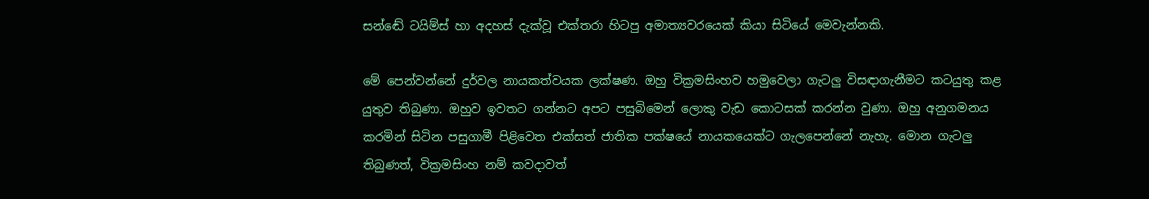සන්ඬේ ටයිම්ස් හා අදහස් දැක්වූ එක්තරා හිටපු අමාත්‍යවරයෙක් කියා සිටියේ මෙවැන්නකි.

මේ පෙන්වන්නේ දුර්වල නායකත්වයක ලක්ෂණ. ඔහු වික්‍රමසිංහව හමුවෙලා ගැටලු විසඳාගැනීමට කටයුතු කළ යුතුව තිබුණා. ඔහුව ඉවතට ගන්නට අපට පසුබිමෙන් ලොකු වැඩ කොටසක් කරන්න වුණා. ඔහු අනුගමනය කරමින් සිටින පසුගාමී පිළිවෙත එක්සත් ජාතික පක්ෂයේ නායකයෙක්ට ගැලපෙන්නේ නැහැ. මොන ගැටලු තිබුණත්, වික්‍රමසිංහ නම් කවදාවත්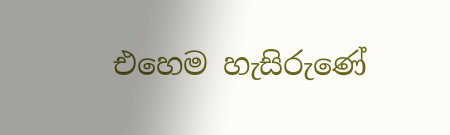එහෙම හැසිරුණේ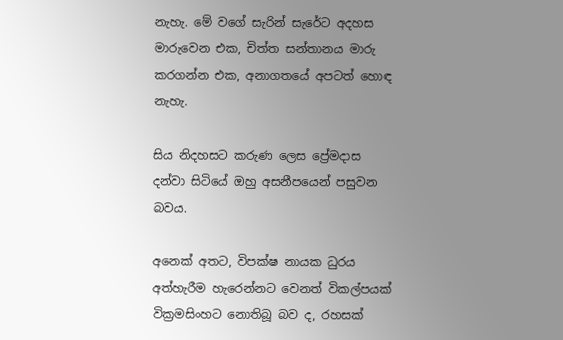නැහැ. මේ වගේ සැරින් සැරේට අදහස මාරුවෙන එක, චිත්ත සන්තානය මාරු කරගන්න එක, අනාගතයේ අපටත් හොඳ නැහැ.

සිය නිදහසට කරුණ ලෙස ප්‍රේමදාස දන්වා සිටියේ ඔහු අසනීපයෙන් පසුවන බවය.

අනෙක් අතට, විපක්ෂ නායක ධුරය අත්හැරීම හැරෙන්නට වෙනත් විකල්පයක් වික්‍රමසිංහට නොතිබූ බව ද, රහසක්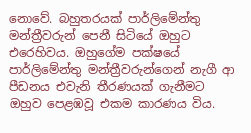නොවේ. බහුතරයක් පාර්ලිමේන්තු මන්ත්‍රීවරුන් පෙනී සිටියේ ඔහුට එරෙහිවය. ඔහුගේම පක්ෂයේ පාර්ලිමේන්තු මන්ත්‍රීවරුන්ගෙන් නැගී ආ පීඩනය එවැනි තීරණයක් ගැනීමට ඔහුව පෙළඹවූ එකම කාරණය විය.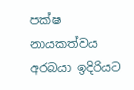පක්ෂ නායකත්වය අරබයා ඉදිරියට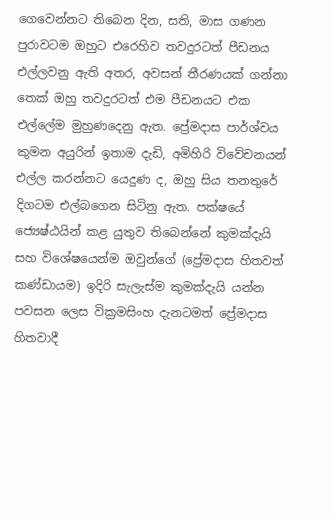ගෙවෙන්නට තිබෙන දින, සති, මාස ගණන පුරාවටම ඔහුට එරෙහිව තවදුරටත් පීඩනය එල්ලවනු ඇති අතර, අවසන් තීරණයක් ගන්නා තෙක් ඔහු තවදුරටත් එම පීඩනයට එක එල්ලේම මුහුණදෙනු ඇත. ප්‍රේමදාස පාර්ශ්වය කුමන අයුරින් ඉතාම දැඩි, අමිහිරි විවේචනයන් එල්ල කරන්නට යෙදුණ ද, ඔහු සිය තනතුරේ දිගටම එල්බගෙන සිටිනු ඇත. පක්ෂයේ ජ්‍යෙෂ්ඨයින් කළ යුතුව තිබෙන්නේ කුමක්දැයි සහ විශේෂයෙන්ම ඔවුන්ගේ (ප්‍රේමදාස හිතවත් කණ්ඩායම) ඉදිරි සැලැස්ම කුමක්දැයි යන්න පවසන ලෙස වික්‍රමසිංහ දැනටමත් ප්‍රේමදාස හිතවාදී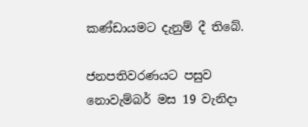කණ්ඩායමට දැනුම් දී තිබේ.

ජනපතිවරණයට පසුව නොවැම්බර් මස 19 වැනිදා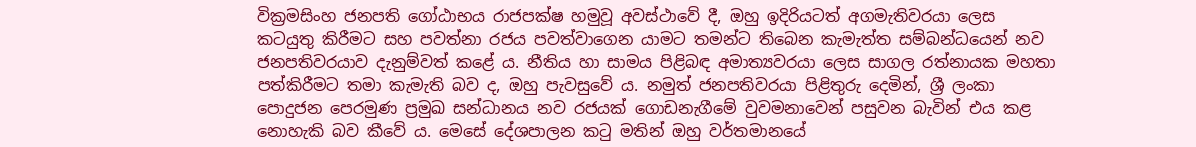වික්‍රමසිංහ ජනපති ගෝඨාභය රාජපක්ෂ හමුවූ අවස්ථාවේ දී, ඔහු ඉදිරියටත් අගමැතිවරයා ලෙස කටයුතු කිරීමට සහ පවත්නා රජය පවත්වාගෙන යාමට තමන්ට තිබෙන කැමැත්ත සම්බන්ධයෙන් නව ජනපතිවරයාව දැනුම්වත් කළේ ය. නීතිය හා සාමය පිළිබඳ අමාත්‍යවරයා ලෙස සාගල රත්නායක මහතා පත්කිරීමට තමා කැමැති බව ද, ඔහු පැවසුවේ ය. නමුත් ජනපතිවරයා පිළිතුරු දෙමින්, ශ්‍රී ලංකා පොදුජන පෙරමුණ ප්‍රමුඛ සන්ධානය නව රජයක් ගොඩනැගීමේ වුවමනාවෙන් පසුවන බැවින් එය කළ නොහැකි බව කීවේ ය. මෙසේ දේශපාලන කටු මතින් ඔහු වර්තමානයේ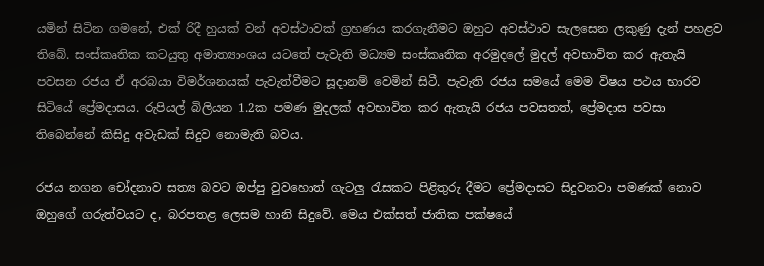යමින් සිටින ගමනේ, එක් රිදී හුයක් වන් අවස්ථාවක් ග්‍රහණය කරගැනීමට ඔහුට අවස්ථාව සැලසෙන ලකුණු දැන් පහළව තිබේ. සංස්කෘතික කටයුතු අමාත්‍යාංශය යටතේ පැවැති මධ්‍යම සංස්කෘතික අරමුදලේ මුදල් අවභාවිත කර ඇතැයි පවසන රජය ඒ අරබයා විමර්ශනයක් පැවැත්වීමට සූදානම් වෙමින් සිටී. පැවැති රජය සමයේ මෙම විෂය පථය භාරව සිටියේ ප්‍රේමදාසය. රුපියල් බිලියන 1.2ක පමණ මුදලක් අවභාවිත කර ඇතැයි රජය පවසතත්, ප්‍රේමදාස පවසා තිබෙන්නේ කිසිදු අවැඩක් සිදුව නොමැති බවය.

රජය නගන චෝදනාව සත්‍ය බවට ඔප්පු වුවහොත් ගැටලු රැසකට පිළිතුරු දීමට ප්‍රේමදාසට සිදුවනවා පමණක් නොව ඔහුගේ ගරුත්වයට ද, බරපතළ ලෙසම හානි සිදුවේ. මෙය එක්සත් ජාතික පක්ෂයේ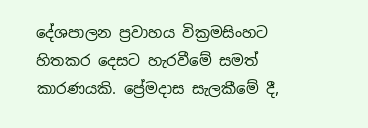දේශපාලන ප්‍රවාහය වික්‍රමසිංහට හිතකර දෙසට හැරවීමේ සමත් කාරණයකි. ප්‍රේමදාස සැලකීමේ දී,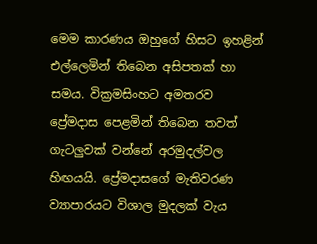මෙම කාරණය ඔහුගේ හිසට ඉහළින් එල්ලෙමින් තිබෙන අසිපතක් හා සමය. වික්‍රමසිංහට අමතරව ප්‍රේමදාස පෙළමින් තිබෙන තවත් ගැටලුවක් වන්නේ අරමුදල්වල හිඟයයි. ප්‍රේමදාසගේ මැතිවරණ ව්‍යාපාරයට විශාල මුදලක් වැය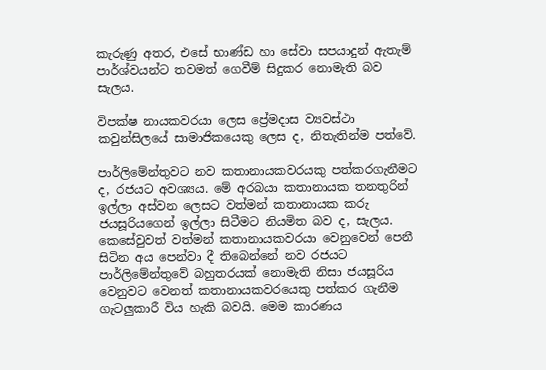කැරුණු අතර, එසේ භාණ්ඩ හා සේවා සපයාදුන් ඇතැම් පාර්ශ්වයන්ට තවමත් ගෙවීම් සිදුකර නොමැති බව සැලය.

විපක්ෂ නායකවරයා ලෙස ප්‍රේමදාස ව්‍යවස්ථා කවුන්සිලයේ සාමාජිකයෙකු ලෙස ද, නිතැතින්ම පත්වේ.

පාර්ලිමේන්තුවට නව කතානායකවරයකු පත්කරගැනීමට ද, රජයට අවශ්‍යය. මේ අරබයා කතානායක තනතුරින් ඉල්ලා අස්වන ලෙසට වත්මන් කතානායක කරු ජයසූරියගෙන් ඉල්ලා සිටීමට නියමිත බව ද, සැලය. කෙසේවුවත් වත්මන් කතානායකවරයා වෙනුවෙන් පෙනී සිටින අය පෙන්වා දී තිබෙන්නේ නව රජයට පාර්ලිමේන්තුවේ බහුතරයක් නොමැති නිසා ජයසූරිය වෙනුවට වෙනත් කතානායකවරයෙකු පත්කර ගැනීම ගැටලුකාරී විය හැකි බවයි. මෙම කාරණය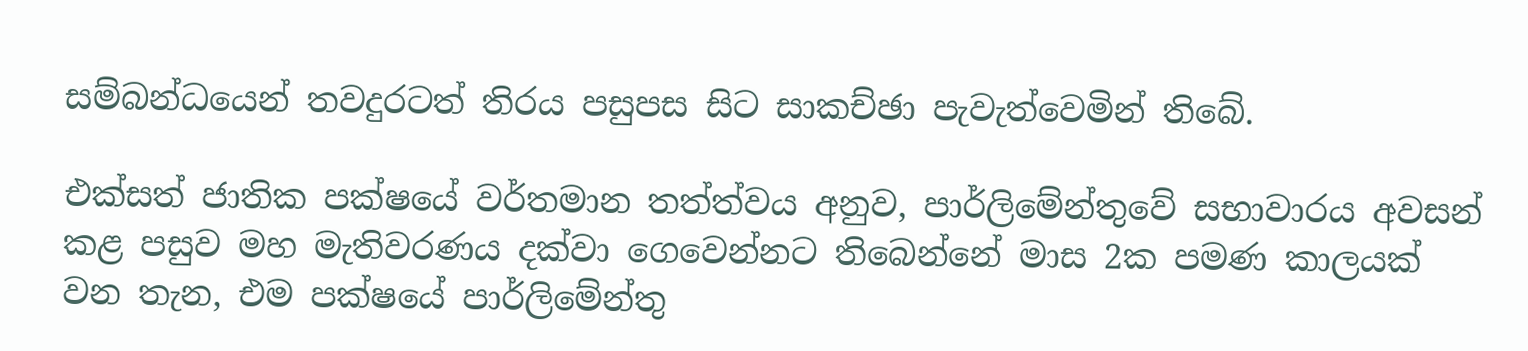සම්බන්ධයෙන් තවදුරටත් තිරය පසුපස සිට සාකච්ඡා පැවැත්වෙමින් තිබේ.

එක්සත් ජාතික පක්ෂයේ වර්තමාන තත්ත්වය අනුව, පාර්ලිමේන්තුවේ සභාවාරය අවසන් කළ පසුව මහ මැතිවරණය දක්වා ගෙවෙන්නට තිබෙන්නේ මාස 2ක පමණ කාලයක් වන තැන, එම පක්ෂයේ පාර්ලිමේන්තු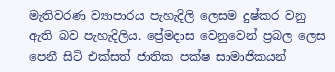මැතිවරණ ව්‍යාපාරය පැහැදිලි ලෙසම දුෂ්කර වනු ඇති බව පැහැදිලිය. ප්‍රේමදාස වෙනුවෙන් ප්‍රබල ලෙස පෙනී සිටි එක්සත් ජාතික පක්ෂ සාමාජිකයන්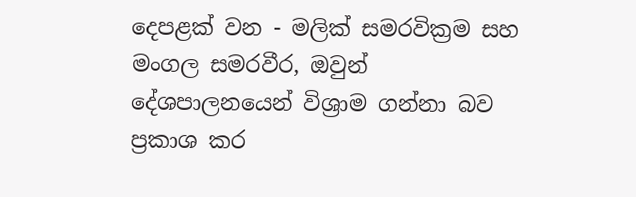දෙපළක් වන - මලික් සමරවික්‍රම සහ මංගල සමරවීර, ඔවුන් දේශපාලනයෙන් විශ්‍රාම ගන්නා බව ප්‍රකාශ කර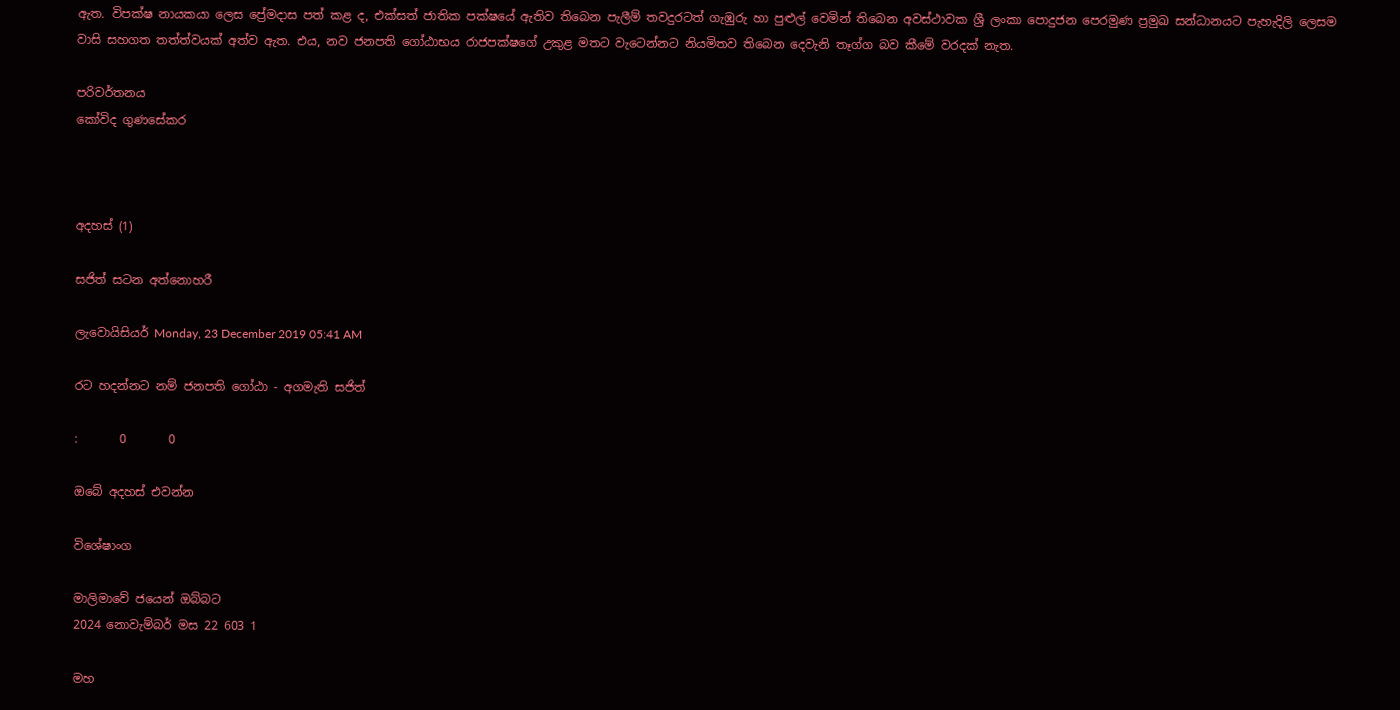ඇත. විපක්ෂ නායකයා ලෙස ප්‍රේමදාස පත් කළ ද, එක්සත් ජාතික පක්ෂයේ ඇතිව තිබෙන පැලීම් තවදුරටත් ගැඹුරු හා පුළුල් වෙමින් තිබෙන අවස්ථාවක ශ්‍රී ලංකා පොදුජන පෙරමුණ ප්‍රමුඛ සන්ධානයට පැහැදිලි ලෙසම වාසි සහගත තත්ත්වයක් අත්ව ඇත. එය, නව ජනපති ගෝඨාභය රාජපක්ෂගේ උකුළ මතට වැටෙන්නට නියමිතව තිබෙන දෙවැනි තෑග්ග බව කීමේ වරදක් නැත.

පරිවර්තනය
කෝවිද ගුණසේකර



අදහස් (1)

සජිත් සටන අත්නොහරී

ලැවොයිසියර් Monday, 23 December 2019 05:41 AM

රට හදන්නට නම් ජනපති ගෝඨා - අගමැති සජිත්

:       0       0

ඔබේ අදහස් එවන්න

විශේෂාංග

මාලිමාවේ ජයෙන් ඔබ්බට
2024 නොවැම්බර් මස 22 603 1

මහ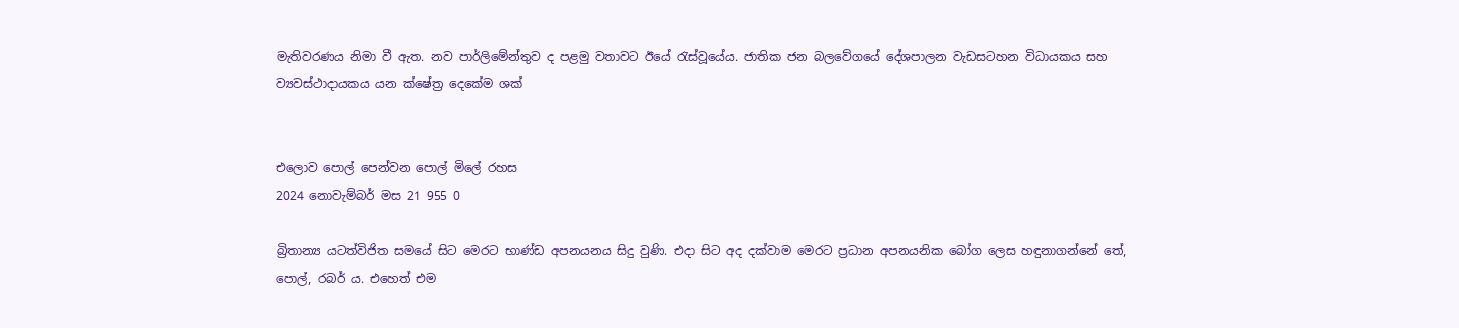මැතිවරණය නිමා වී ඇත. නව පාර්ලිමේන්තුව ද පළමු වතාවට ඊයේ රැස්වූයේය. ජාතික ජන බලවේගයේ දේශපාලන වැඩසටහන විධායකය සහ ව්‍යවස්ථාදායකය යන ක්ෂේත්‍ර දෙකේම ශක්


එලොව පොල් පෙන්වන පොල් මිලේ රහස
2024 නොවැම්බර් මස 21 955 0

බ්‍රිතාන්‍ය යටත්විජිත සමයේ සිට මෙරට භාණ්ඩ අපනයනය සිදු වුණි. එදා සිට අද දක්වාම මෙරට ප්‍රධාන අපනයනික බෝග ලෙස හඳුනාගන්නේ තේ, පොල්, රබර් ය. එහෙත් එම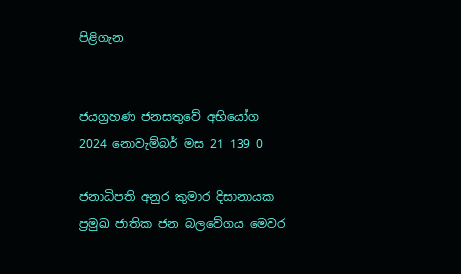පිළිගැන


ජයග්‍රහණ ජනසතුවේ අභියෝග
2024 නොවැම්බර් මස 21 139 0

ජනාධිපති අනුර කුමාර දිසානායක ප්‍රමුඛ ජාතික ජන බලවේගය මෙවර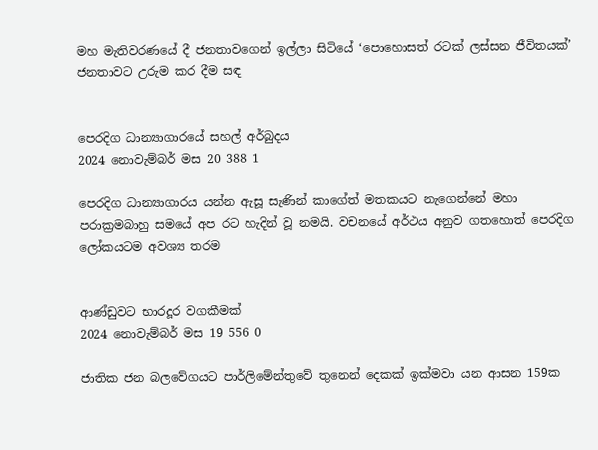මහ මැතිවරණයේ දී ජනතාවගෙන් ඉල්ලා සිටියේ ‘පොහොසත් රටක් ලස්සන ජීවිතයක්’ ජනතාවට උරුම කර දීම සඳ


පෙරදිග ධාන්‍යාගාරයේ සහල් අර්බුදය
2024 නොවැම්බර් මස 20 388 1

පෙරදිග ධාන්‍යාගාරය යන්න ඇසූ සැණින් කාගේත් මතකයට නැගෙන්නේ මහා පරාක්‍රමබාහු සමයේ අප රට හැදින් වූ නමයි. වචනයේ අර්ථය අනුව ගතහොත් පෙරදිග ලෝකයටම අවශ්‍ය තරම


ආණ්ඩුවට භාරදූර වගකීමක්
2024 නොවැම්බර් මස 19 556 0

ජාතික ජන බලවේගයට පාර්ලිමේන්තුවේ තුනෙන් දෙකක් ඉක්මවා යන ආසන 159ක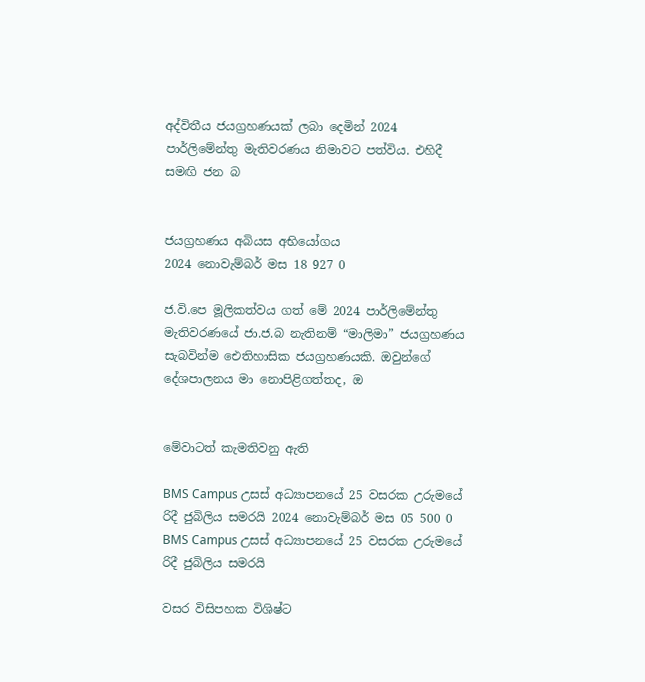අද්විතීය ජයග්‍රහණයක් ලබා දෙමින් 2024 පාර්ලිමේන්තු මැතිවරණය නිමාවට පත්විය. එහිදී සමඟි ජන බ


ජයග්‍රහණය අබියස අභියෝගය
2024 නොවැම්බර් මස 18 927 0

ජ.වි.පෙ මූලිකත්වය ගත් මේ 2024 පාර්ලිමේන්තු මැතිවරණයේ ජා.ජ.බ නැතිනම් “මාලිමා” ජයග්‍රහණය සැබවින්ම ඓතිහාසික ජයග්‍රහණයකි. ඔවුන්ගේ දේශපාලනය මා නොපිළිගත්තද, ඔ


මේවාටත් කැමතිවනු ඇති

BMS Campus උසස් අධ්‍යාපනයේ 25 වසරක උරුමයේ රිදී ජුබිලිය සමරයි 2024 නොවැම්බර් මස 05 500 0
BMS Campus උසස් අධ්‍යාපනයේ 25 වසරක උරුමයේ රිදී ජුබිලිය සමරයි

වසර විසිපහක විශිෂ්ට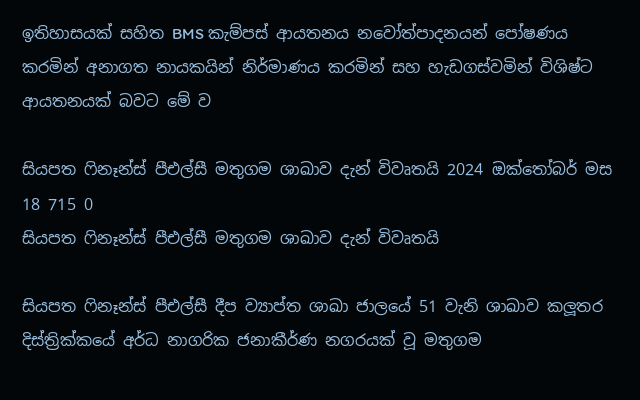ඉතිහාසයක් සහිත BMS කැම්පස් ආයතනය නවෝත්පාදනයන් පෝෂණය කරමින් අනාගත නායකයින් නිර්මාණය කරමින් සහ හැඩගස්වමින් විශිෂ්ට ආයතනයක් බවට මේ ව

සියපත ෆිනෑන්ස් පීඑල්සී මතුගම ශාඛාව දැන් විවෘතයි 2024 ඔක්තෝබර් මස 18 715 0
සියපත ෆිනෑන්ස් පීඑල්සී මතුගම ශාඛාව දැන් විවෘතයි

සියපත ෆිනෑන්ස් පීඑල්සී දීප ව්‍යාප්ත ශාඛා ජාලයේ 51 වැනි ශාඛාව කලූතර දිස්ත්‍රික්කයේ අර්ධ නාගරික ජනාකීර්ණ නගරයක් වූ මතුගම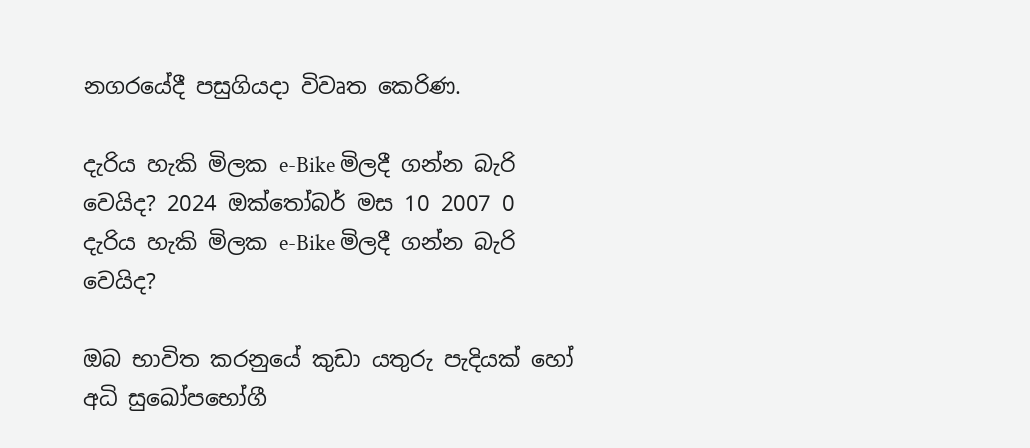නගරයේදී පසුගියදා විවෘත කෙරිණ.

දැරිය හැකි මිලක e-Bike මිලදී ගන්න බැරි වෙයිද? 2024 ඔක්තෝබර් මස 10 2007 0
දැරිය හැකි මිලක e-Bike මිලදී ගන්න බැරි වෙයිද?

ඔබ භාවිත කරනුයේ කුඩා යතුරු පැදියක් හෝ අධි සුඛෝපභෝගී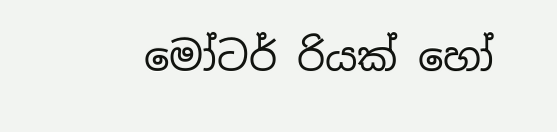මෝටර් රියක් හෝ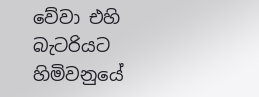වේවා එහි බැටරියට හිමිවනුයේ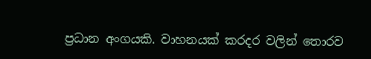ප්‍රධාන අංගයකි. වාහනයක් කරදර වලින් තොරව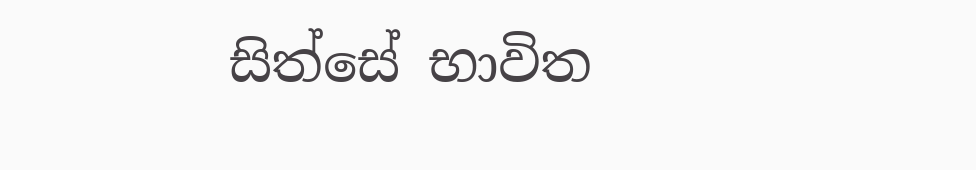සිත්සේ භාවිත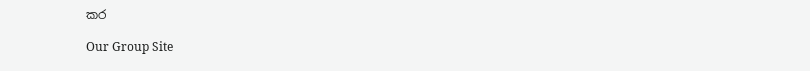කර

Our Group Site